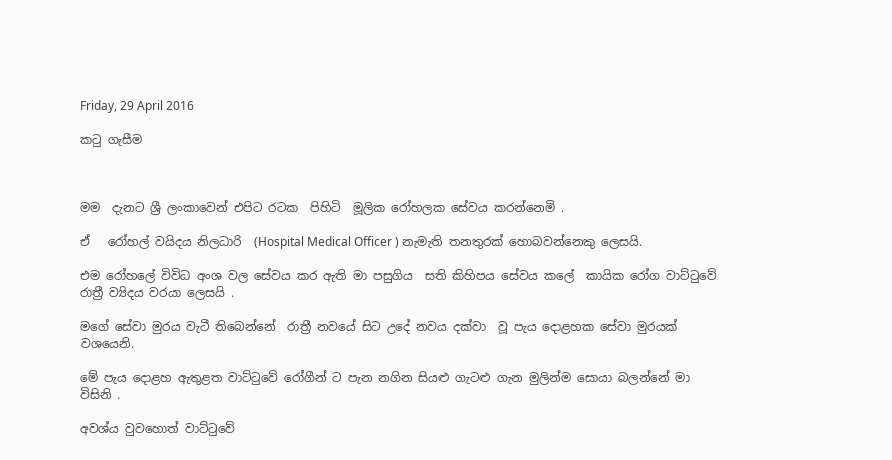Friday, 29 April 2016

කටු ගැසීම



මම  දැනට ශ්‍රී ලංකාවෙන් එපිට රටක  පිහිටි  මූලික රෝහලක සේවය කරන්නෙමි .

ඒ   රෝහල් වයිදය නිලධාරි  (Hospital Medical Officer ) නැමැති තනතුරක් හොබවන්නෙකු ලෙසයි.

එම රෝහලේ විවිධ අංශ වල සේවය කර ඇති මා පසුගිය  සති කිහිපය සේවය කලේ  කායික රෝග වාට්ටුවේ රාත්‍රී ව්‍යිදය වරයා ලෙසයි .

මගේ සේවා මුරය වැටී තිබෙන්නේ  රාත්‍රී නවයේ සිට උදේ නවය දක්වා  වූ පැය දොළහක සේවා මුරයක් වශයෙනි.

මේ පැය දොළහ ඇතුළත වාට්ටුවේ රෝගීන් ට පැන නගින සියළු ගැටළු ගැන මුලින්ම සොයා බලන්නේ මා විසිනි .

අවශ්ය වුවහොත් වාට්ටුවේ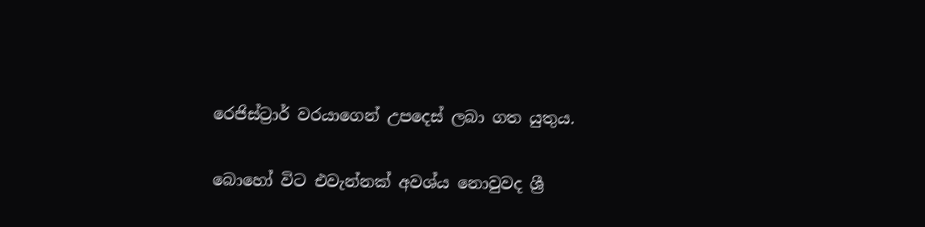රෙජිස්ට්‍රාර් වරයාගෙන් උපදෙස් ලබා ගත යුතුය.

බොහෝ විට එවැන්නක් අවශ්ය නොවුවද ශ්‍රී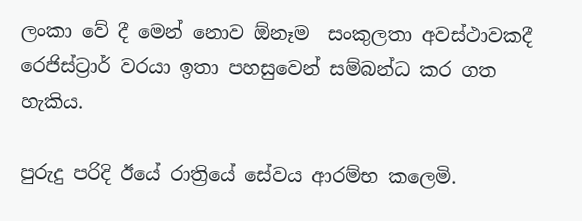ලංකා වේ දී මෙන් නොව ඕනෑම  සංකුලතා අවස්ථාවකදී   රෙජිස්ට්‍රාර් වරයා ඉතා පහසුවෙන් සම්බන්ධ කර ගත හැකිය.

පුරුදු පරිදි ඊයේ රාත්‍රියේ සේවය ආරම්භ කලෙමි.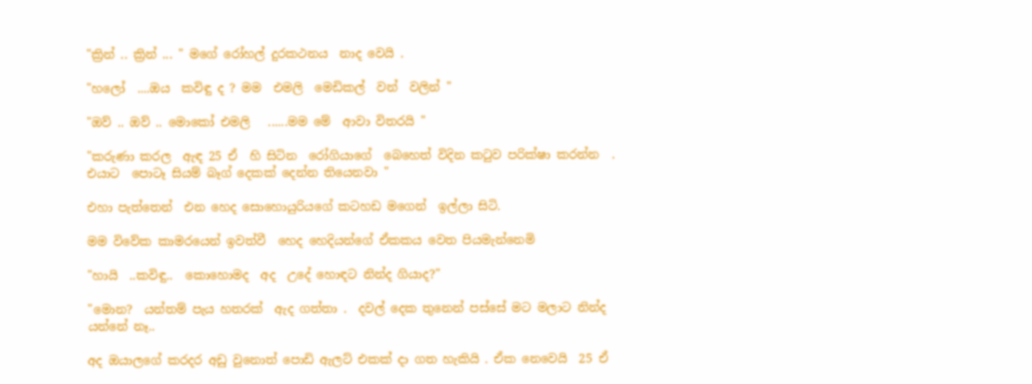"ක්‍රින් .. ක්‍රින් ... " මගේ රෝහල් දුරකථනය  නාද වෙයි .

"හලෝ  ....ඔය  කවිඳු ද ? මම  එමලි  මෙඩිකල්  වන්  වලින් "

"ඔව් .. ඔව් .. මොකෝ එමලි   ......මම මේ  ආවා විතරයි "

"කරුණා කරල  ඇඳ 25 ඒ  හි සිටින  රෝගියාගේ  බෙහෙත් විදින කටුව පරික්ෂා කරන්න  . එයාට  පොටෑ සියම් බෑග් දෙකක් දෙන්න තියෙනවා "

එහා පැත්තෙන්  එන හෙද සොහොයුරියගේ කටහඩ මගෙන්  ඉල්ලා සිටි.

මම විවේක කාමරයෙන් ඉවත්වී  හෙද හෙදියන්ගේ ඒකකය වෙත පියමැන්නෙමි

"හායි  ..කවිඳු..  කොහොමද  අද  උදේ හොඳට නින්ද ගියාද?"

"මොන?  යන්තම් පැය හතරක්  ඇද ගත්තා .  දවල් දෙක තුනෙන් පස්සේ මට මලාට නින්ද යන්නේ නෑ..

අද ඔයාලගේ කරදර අඩු වුනොත් පොඩි ඇලට් එකක් දා ගත හැකියි . ඒක නෙවෙයි  25 ඒ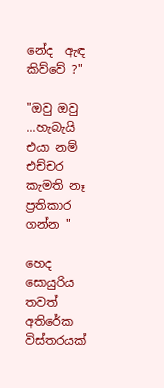නේද  ඇඳ කිව්වේ ?"

"ඔවු ඔවු ...හැබැයි  එයා නම් එච්චර කැමති නෑ ප්‍රතිකාර  ගන්න "

හෙද සොයුරිය තවත් අතිරේක විස්තරයක්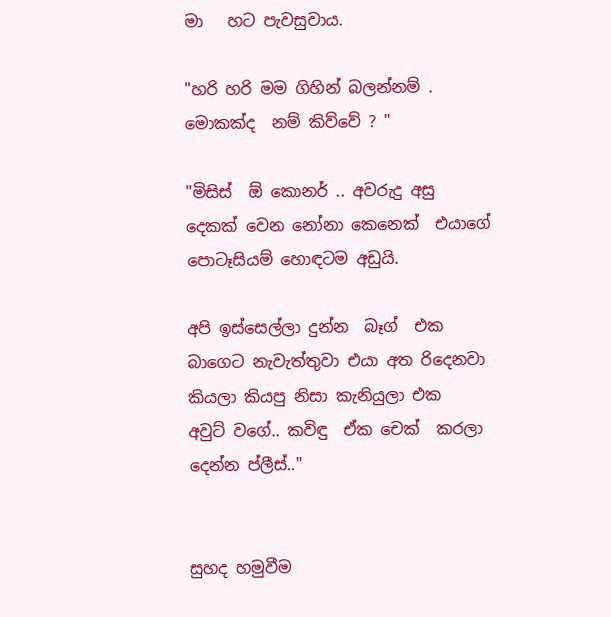මා   හට පැවසුවාය.

"හරි හරි මම ගිහින් බලන්නම් . මොකක්ද  නම් කිව්වේ ? "

"මිසිස්  ඕ කොනර් .. අවරුදු අසු දෙකක් වෙන නෝනා කෙනෙක්  එයාගේ පොටෑසියම් හොඳටම අඩුයි.

අපි ඉස්සෙල්ලා දුන්න  බෑග්  එක බාගෙට නැවැත්තුවා එයා අත රිදෙනවා කියලා කියපු නිසා කැනියුලා එක
අවුට් වගේ.. කවිඳු  ඒක චෙක්  කරලා දෙන්න ප්ලීස්.."


සුහද හමුවීම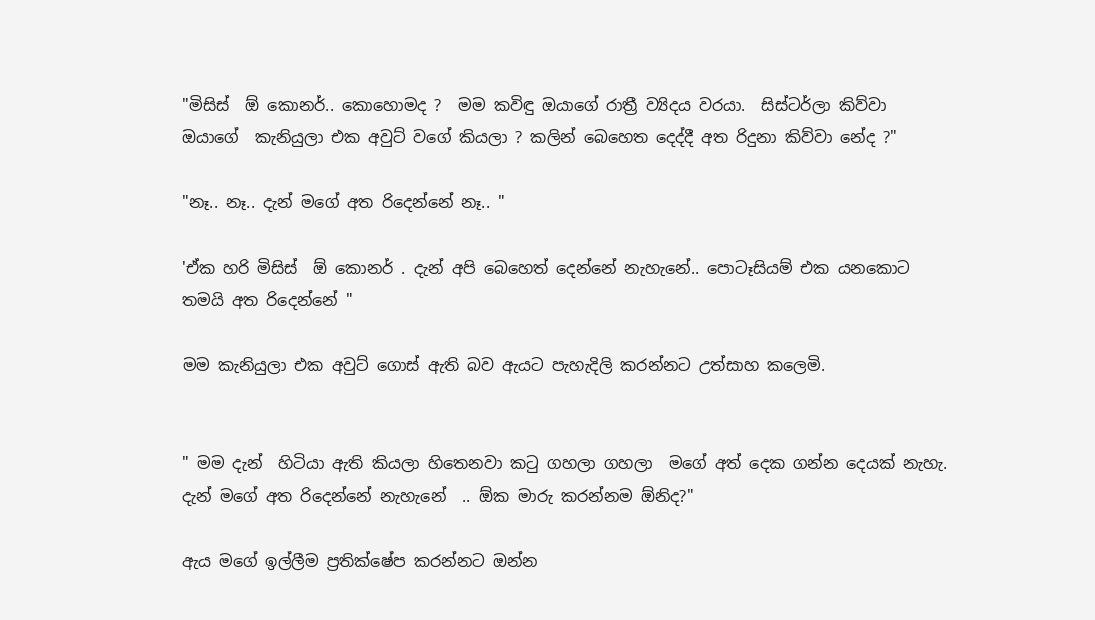"මිසිස්  ඕ කොනර්.. කොහොමද ?  මම කවිඳු ඔයාගේ රාත්‍රී ව්‍යිදය වරයා.  සිස්ටර්ලා කිව්වා  ඔයාගේ  කැනියුලා එක අවුට් වගේ කියලා ? කලින් බෙහෙත දෙද්දී අත රිදුනා කිව්වා නේද ?"

"නෑ.. නෑ.. දැන් මගේ අත රිදෙන්නේ නෑ.. "

'ඒක හරි මිසිස්  ඕ කොනර් . දැන් අපි බෙහෙත් දෙන්නේ නැහැනේ.. පොටෑසියම් එක යනකොට තමයි අත රිදෙන්නේ "

මම කැනියුලා එක අවුට් ගොස් ඇති බව ඇයට පැහැදිලි කරන්නට උත්සාහ කලෙමි.


" මම දැන්  හිටියා ඇති කියලා හිතෙනවා කටු ගහලා ගහලා  මගේ අත් දෙක ගන්න දෙයක් නැහැ.  දැන් මගේ අත රිදෙන්නේ නැහැනේ  .. ඕක මාරු කරන්නම ඕනිද?"

ඇය මගේ ඉල්ලීම ප්‍රතික්ෂේප කරන්නට ඔන්න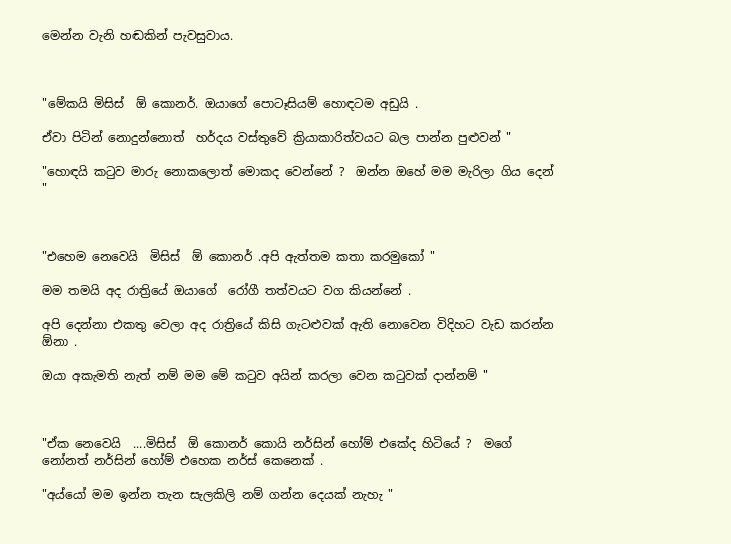මෙන්න වැනි හඬකින් පැවසුවාය.



"මේකයි මිසිස්  ඕ කොනර්. ඔයාගේ පොටෑසියම් හොඳටම අඩුයි .

ඒවා පිටින් නොදුන්නොත්  හර්දය වස්තුවේ ක්‍රියාකාරිත්වයට බල පාන්න පුළුවන් "

"හොඳයි කටුව මාරු නොකලොත් මොකද වෙන්නේ ?  ඔන්න ඔහේ මම මැරිලා ගිය දෙන් "



"එහෙම නෙවෙයි  මිසිස්  ඕ කොනර් .අපි ඇත්තම කතා කරමුකෝ "

මම තමයි අද රාත්‍රියේ ඔයාගේ  රෝගී තත්වයට වග කියන්නේ .

අපි දෙන්නා එකතු වෙලා අද රාත්‍රියේ කිසි ගැටළුවක් ඇති නොවෙන විදිහට වැඩ කරන්න ඕනා .

ඔයා අකැමති නැත් නම් මම මේ කටුව අයින් කරලා වෙන කටුවක් දාන්නම් "



"ඒක නෙවෙයි  ....මිසිස්  ඕ කොනර් කොයි නර්සින් හෝම් එකේද හිටියේ ?  මගේ නෝනත් නර්සින් හෝම් එහෙක නර්ස් කෙනෙක් .

"අය්යෝ මම ඉන්න තැන සැලකිලි නම් ගන්න දෙයක් නැහැ "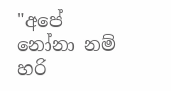"අපේ නෝනා නම් හරි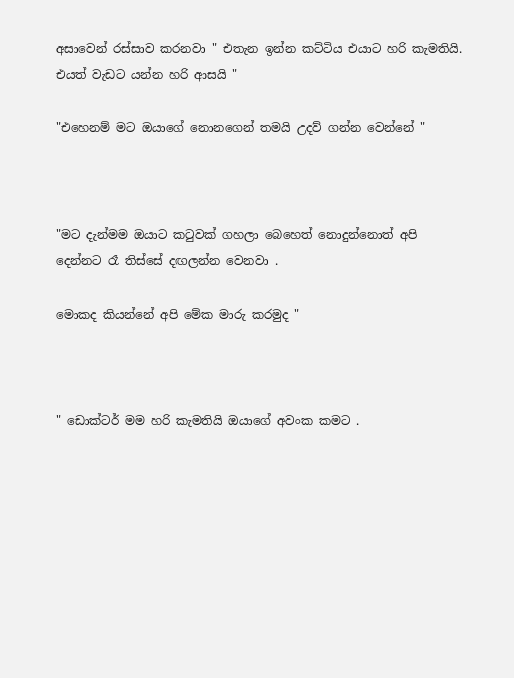අසාවෙන් රස්සාව කරනවා " එතැන ඉන්න කට්ටිය එයාට හරි කැමතියි. එයත් වැඩට යන්න හරි ආසයි "

"එහෙනම් මට ඔයාගේ නොනගෙන් තමයි උදව් ගන්න වෙන්නේ "



"මට දැන්මම ඔයාට කටුවක් ගහලා බෙහෙත් නොදුන්නොත් අපි දෙන්නට රෑ තිස්සේ දඟලන්න වෙනවා .

මොකද කියන්නේ අපි මේක මාරු කරමුද "



" ඩොක්ටර් මම හරි කැමතියි ඔයාගේ අවංක කමට .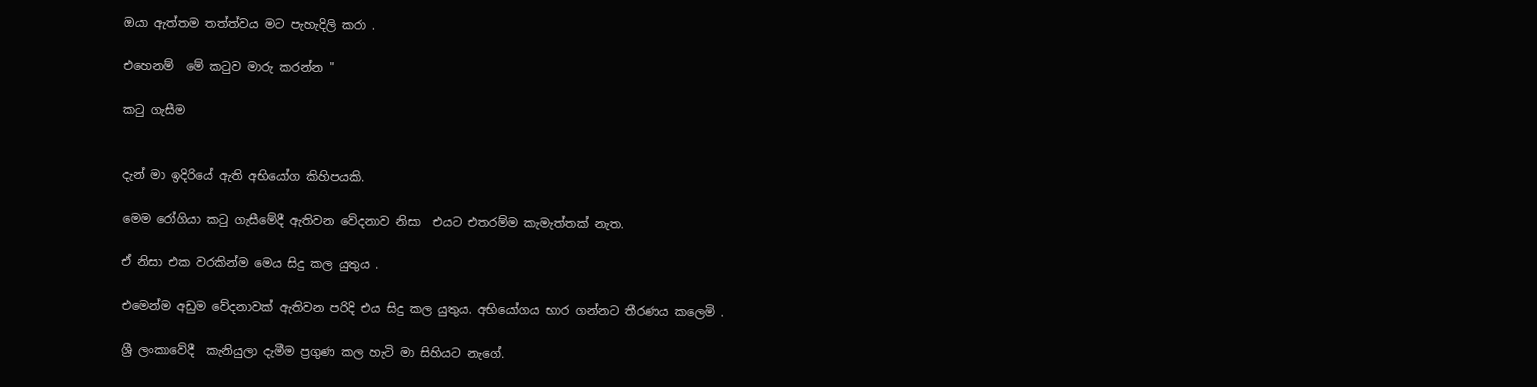ඔයා ඇත්තම තත්ත්වය මට පැහැදිලි කරා .

එහෙනම්  මේ කටුව මාරු කරන්න "

කටු ගැසීම


දැන් මා ඉදිරියේ ඇති අභියෝග කිහිපයකි.

මෙම රෝගියා කටු ගැසීමේදී ඇතිවන වේදනාව නිසා  එයට එතරම්ම කැමැත්තක් නැත.

ඒ නිසා එක වරකින්ම මෙය සිදු කල යුතුය .

එමෙන්ම අඩුම වේදනාවක් ඇතිවන පරිදි එය සිදු කල යුතුය. අභියෝගය භාර ගන්නට තීරණය කලෙමි .

ශ්‍රී ලංකාවේදී  කැනියුලා දැමීම ප්‍රගුණ කල හැටි මා සිහියට නැගේ.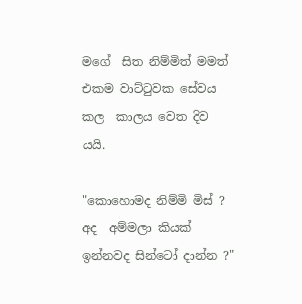මගේ  සිත නිම්මිත් මමත් එකම වාට්ටුවක සේවය කල  කාලය වෙත දිව යයි.

"කොහොමද නිම්මි මිස් ? අද  අම්මලා කියක් ඉන්නවද සින්ටෝ දාන්න ?"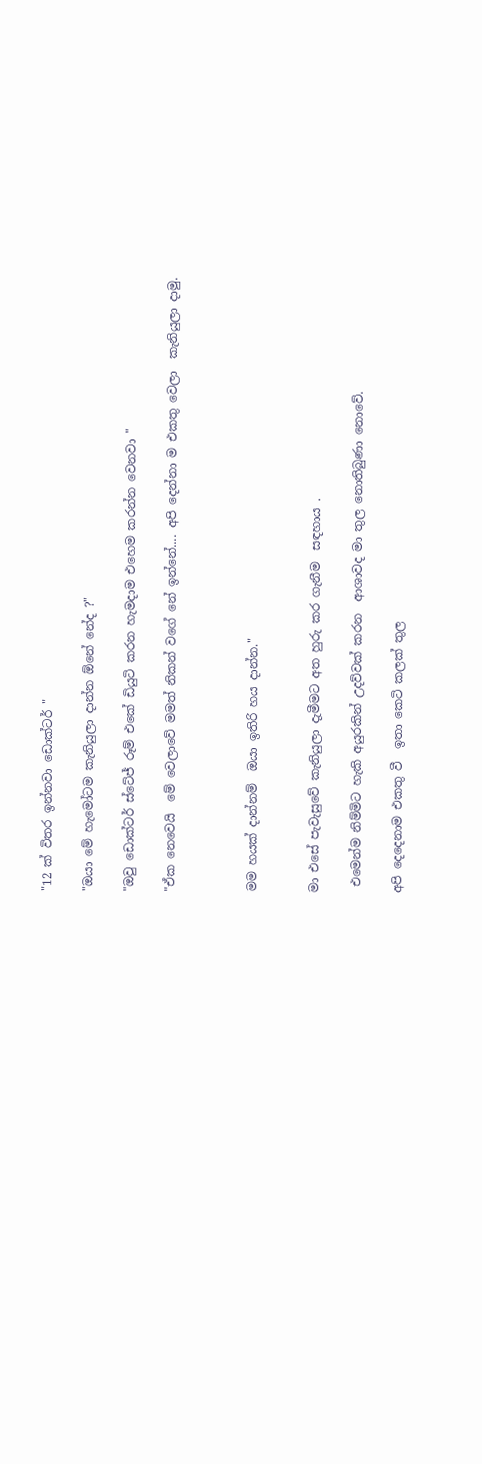"12 ක් විතර ඉන්නවා ඩොක්ටර් "

"ඔයා මේ හැමෝටම කැනියුලා දාන්න ඕනේ නේද ?"

"ඔවු ඩොක්ටර් ස්ටේජ් රූම් එකේ ඩියුටි කරන හැමදාම එහෙම කරන්න වෙනවා "

"ඒක නෙවෙයි  මේ වෙලාවේ මමත් නිකන් වගේ නේ ඉන්නේ.... අපි දෙන්නා ම එකතු වෙලා  කැනියුලා දාමු.



මම හයක් දාන්නම්  ඔයා ඉතිරි හය දාන්න."


මා එසේ පැවැසුවේ කැනියුලා දැමීමට අත හුරු කර ගැනීම  සඳහාය .

 එමෙන්ම නිම්මිට හැකි අයුරකින් උදව්වක් කරන  ආශාවද මා තුල නොතිබුණා නොවේ.

අපි දෙදෙනාම එකතු වී  ඉතා කෙටි කලක් තුල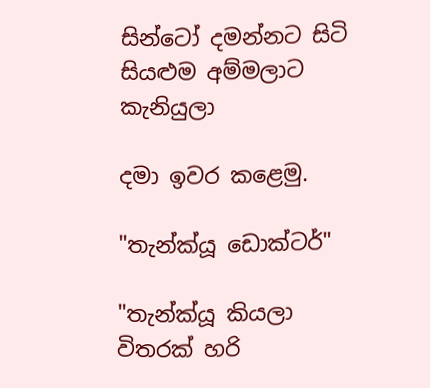සින්ටෝ දමන්නට සිටි සියළුම අම්මලාට  කැනියුලා

දමා ඉවර කළෙමු.

"තැන්ක්යූ ඩොක්ටර්"

"තැන්ක්යූ කියලා විතරක් හරි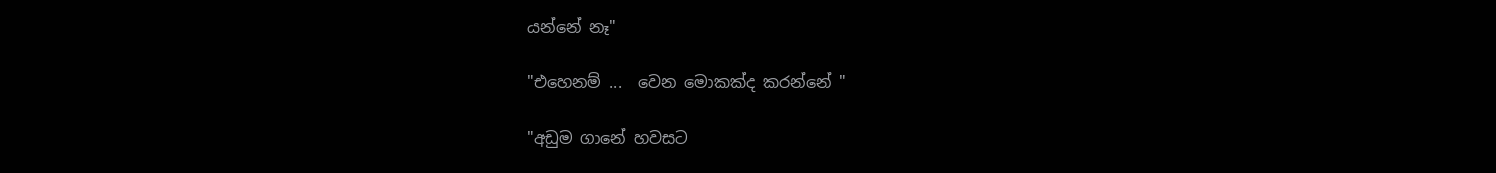යන්නේ නෑ"

"එහෙනම් ...  වෙන මොකක්ද කරන්නේ "

"අඩුම ගානේ හවසට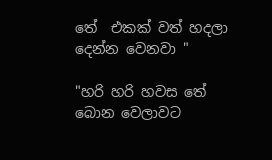තේ  එකක් වත් හදලා දෙන්න වෙනවා "

"හරි හරි හවස තේ බොන වෙලාවට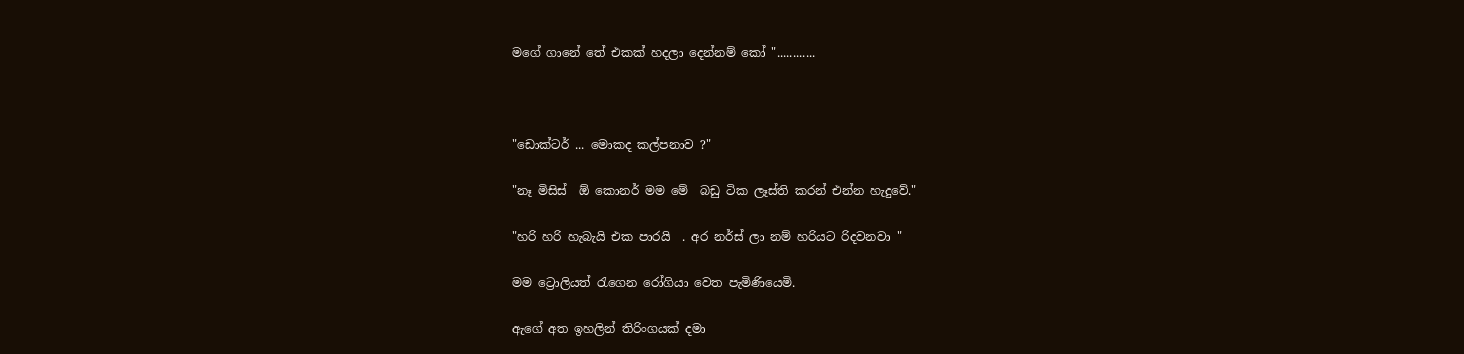මගේ ගානේ තේ එකක් හදලා දෙන්නම් කෝ "............



"ඩොක්ටර් ... මොකද කල්පනාව ?"

"නෑ මිසිස්  ඕ කොනර් මම මේ  බඩු ටික ලෑස්ති කරන් එන්න හැදුවේ."

"හරි හරි හැබැයි එක පාරයි  . අර නර්ස් ලා නම් හරියට රිදවනවා "

මම ට්‍රොලියත් රැගෙන රෝගියා වෙත පැමිණියෙමි.

ඇගේ අත ඉහලින් තිරිංගයක් දමා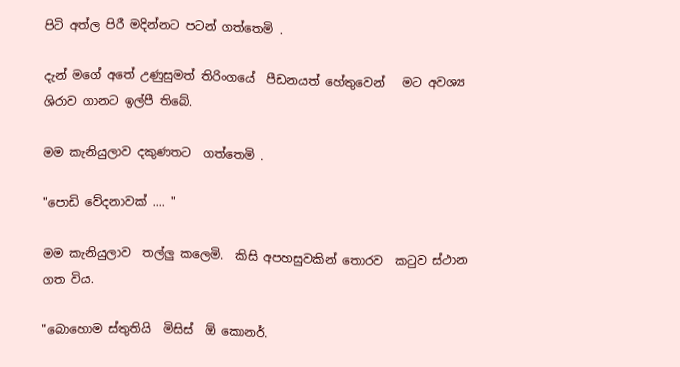පිටි අත්ල පිරී මදින්නට පටන් ගත්තෙමි .

දැන් මගේ අතේ උණුසුමත් තිරිංගයේ  පීඩනයත් හේතුවෙන්   මට අවශ්‍ය ශිරාව ගානට ඉල්පී තිබේ.

මම කැනියුලාව දකුණතට  ගත්තෙමි .

"පොඩි වේදනාවක් .... "

මම කැනියුලාව  තල්ලු කලෙමි.  කිසි අපහසුවකින් තොරව  කටුව ස්ථාන ගත විය.

"බොහොම ස්තුතියි  මිසිස්  ඕ කොනර්.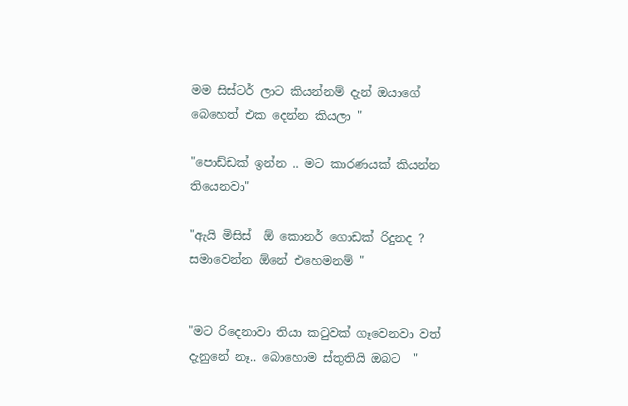මම සිස්ටර් ලාට කියන්නම් දැන් ඔයාගේ බෙහෙත් එක දෙන්න කියලා "

"පොඩ්ඩක් ඉන්න .. මට කාරණයක් කියන්න තියෙනවා"

"ඇයි මිසිස්  ඕ කොනර් ගොඩක් රිදුනද ? සමාවෙන්න ඕනේ එහෙමනම් "


"මට රිදෙනාවා තියා කටුවක් ගෑවෙනවා වත් දැනුනේ නෑ.. බොහොම ස්තුතියි ඔබට  "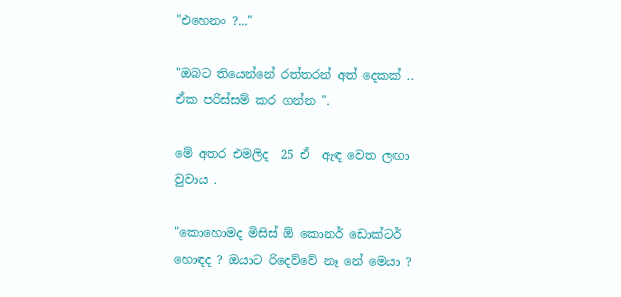"එහෙනං ?..."

"ඔබට තියෙන්නේ රත්තරන් අත් දෙකක් .. ඒක පරිස්සම් කර ගන්න ".

මේ අතර එමලිද  25 ඒ  ඇඳ වෙත ලඟා වුවාය .

"කොහොමද මිසිස් ඕ කොනර් ඩොක්ටර් හොඳද ? ඔයාට රිදෙව්වේ නෑ නේ මෙයා ?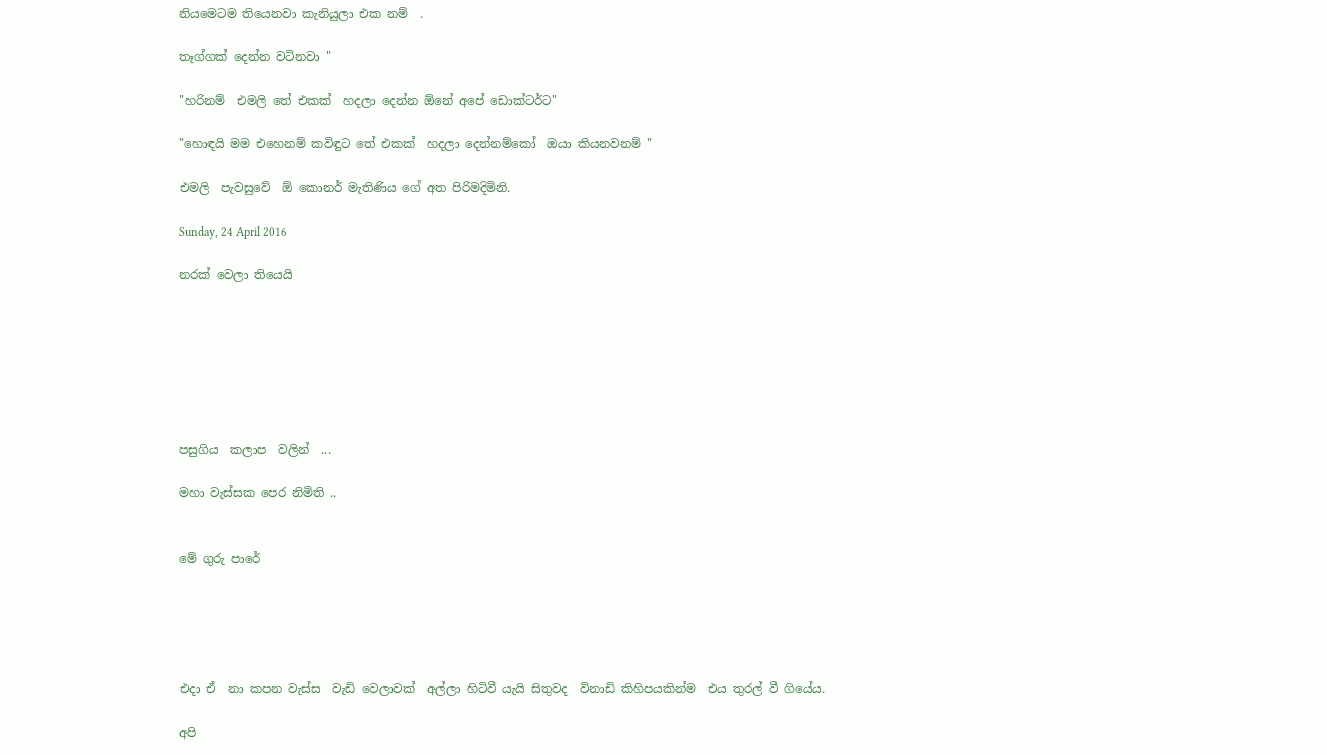නියමෙටම තියෙනවා කැනියුලා එක නම්  .

තෑග්ගක් දෙන්න වටිනවා "

"හරිනම්  එමලි තේ එකක්  හදලා දෙන්න ඕනේ අපේ ඩොක්ටර්ට"

"හොඳයි මම එහෙනම් කවිඳුට තේ එකක්  හදලා දෙන්නම්කෝ  ඔයා කියනවනම් "

එමලි  පැවසුවේ  ඕ කොනර් මැතිණිය ගේ අත පිරිමදිමිනි.

Sunday, 24 April 2016

නරක් වෙලා තියෙයි







පසුගිය  කලාප  වලින්  ...

මහා වැස්සක පෙර නිමිති ..


මේ ගුරු පාරේ





එදා ඒ  නා කපන වැස්ස  වැඩි වෙලාවක්  අල්ලා හිටිවී යැයි සිතුවද  විනාඩි කිහිපයකින්ම  එය තුරල් වී ගියේය.

අපි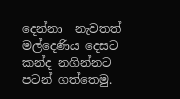දෙන්නා  නැවතත්  මල්දෙණිය දෙසට කන්ද නගින්නට පටන් ගත්තෙමු.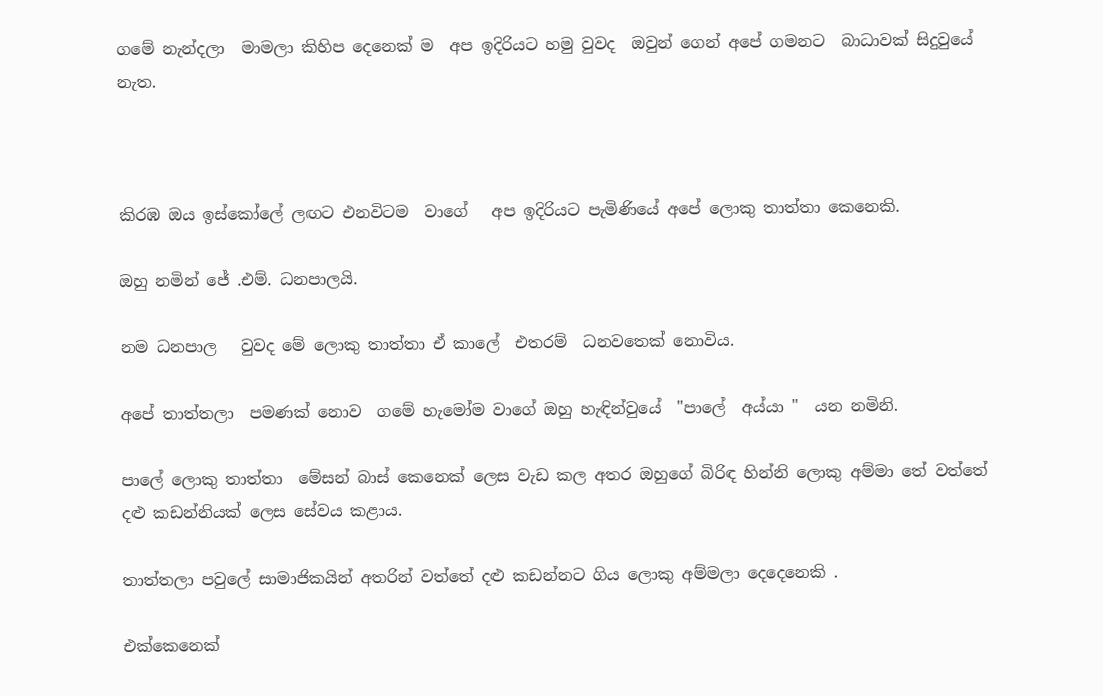ගමේ නැන්දලා  මාමලා කිහිප දෙනෙක් ම  අප ඉදිරියට හමු වුවද  ඔවුන් ගෙන් අපේ ගමනට  බාධාවක් සිදුවුයේ නැත.



කිරඹ ඔය ඉස්කෝලේ ලඟට එනවිටම  වාගේ   අප ඉදිරියට පැමිණියේ අපේ ලොකු තාත්තා කෙනෙකි.

ඔහු නමින් ජේ .එම්. ධනපාලයි.

නම ධනපාල   වුවද මේ ලොකු තාත්තා ඒ කාලේ  එතරම්  ධනවතෙක් නොවිය.

අපේ තාත්තලා  පමණක් නොව  ගමේ හැමෝම වාගේ ඔහු හැඳින්වුයේ  "පාලේ  අය්යා "  යන නමිනි.

පාලේ ලොකු තාත්තා  මේසන් බාස් කෙනෙක් ලෙස වැඩ කල අතර ඔහුගේ බිරිඳ හින්නි ලොකු අම්මා තේ වත්තේ දළු කඩන්නියක් ලෙස සේවය කළාය.

තාත්තලා පවුලේ සාමාජිකයින් අතරින් වත්තේ දළු කඩන්නට ගිය ලොකු අම්මලා දෙදෙනෙකි .

එක්කෙනෙක්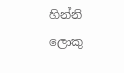හින්නි ලොකු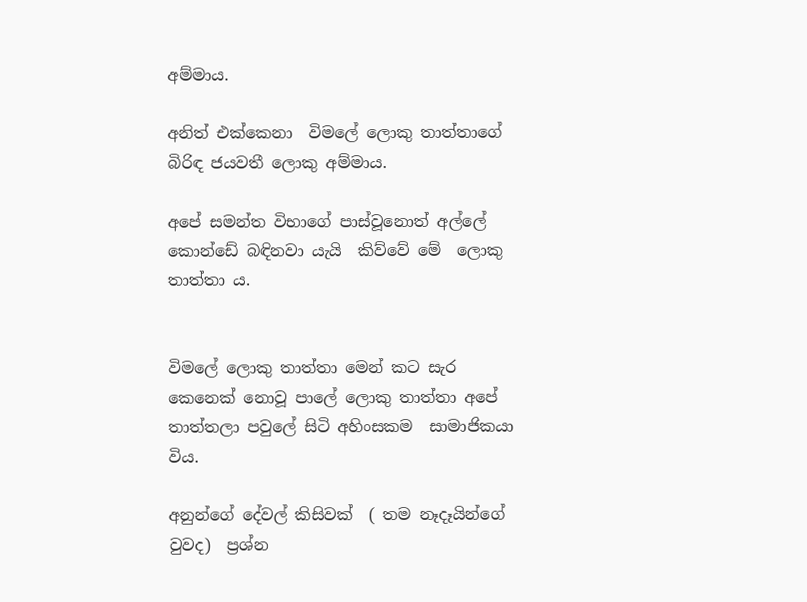අම්මාය.

අනිත් එක්කෙනා  විමලේ ලොකු තාත්තාගේ බිරිඳ ජයවතී ලොකු අම්මාය.

අපේ සමන්ත විභාගේ පාස්වූනොත් අල්ලේ කොන්ඩේ බඳිනවා යැයි  කිව්වේ මේ  ලොකු තාත්තා ය.


විමලේ ලොකු තාත්තා මෙන් කට සැර කෙනෙක් නොවූ පාලේ ලොකු තාත්තා අපේ තාත්තලා පවුලේ සිටි අහිංසකම  සාමාජිකයා විය.

අනුන්ගේ දේවල් කිසිවක්  ( තම නෑදෑයින්ගේ වුවද)  ප්‍රශ්න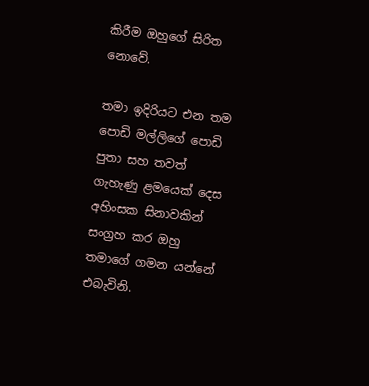කිරීම ඔහුගේ සිරිත නොවේ.

තමා ඉදිරියට එන තම පොඩි මල්ලිගේ පොඩි පුතා සහ තවත් ගැහැණු ළමයෙක් දෙස අහිංසක සිනාවකින් සංග්‍රහ කර ඔහු තමාගේ ගමන යන්නේ එබැවිනි.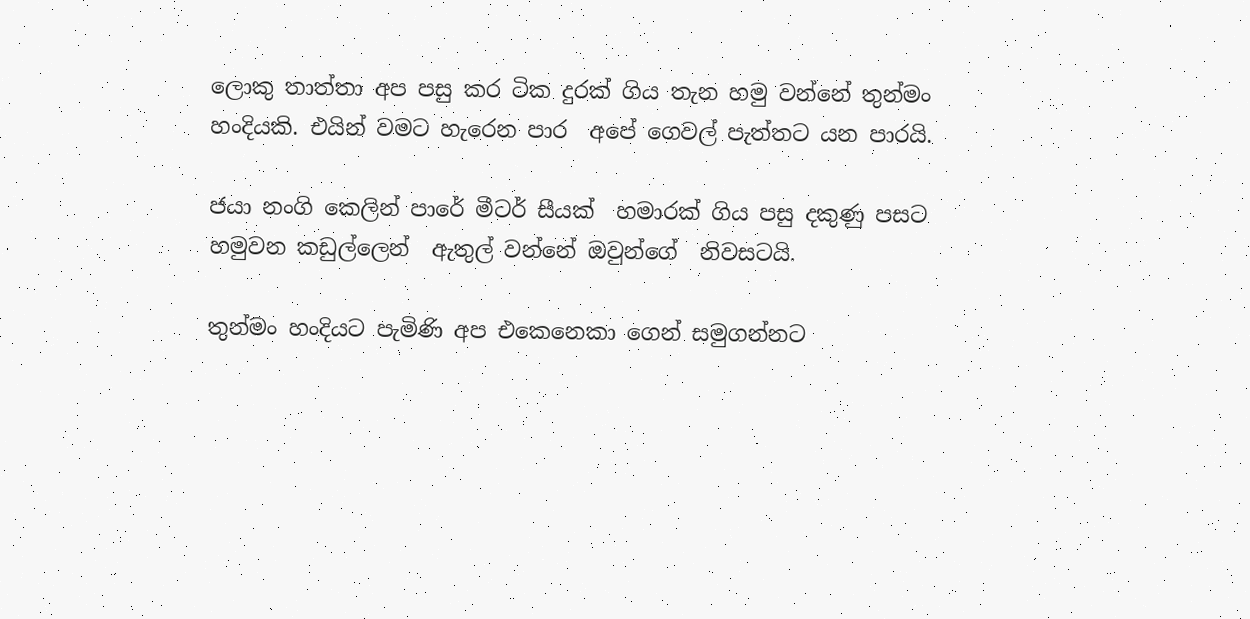ලොකු තාත්තා අප පසු කර ටික දුරක් ගිය තැන හමු වන්නේ තුන්මං හංදියකි. එයින් වමට හැරෙන පාර  අපේ ගෙවල් පැත්තට යන පාරයි.

ජයා නංගි කෙලින් පාරේ මීටර් සීයක්  හමාරක් ගිය පසු දකුණු පසට හමුවන කඩුල්ලෙන්  ඇතුල් වන්නේ ඔවුන්ගේ  නිවසටයි.

තුන්මං හංදියට පැමිණි අප එකෙනෙකා ගෙන් සමුගන්නට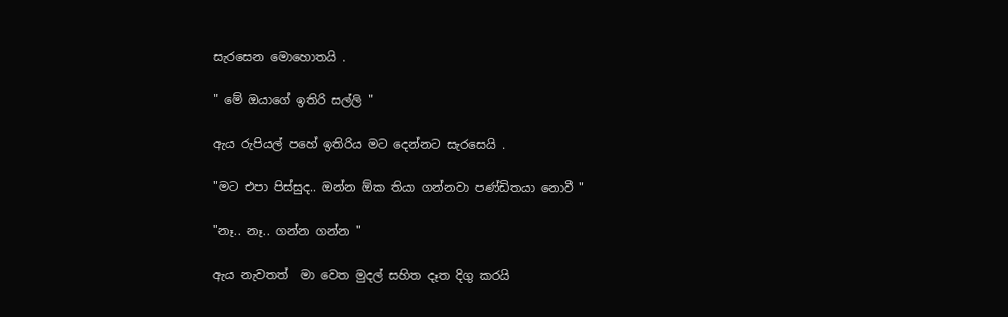සැරසෙන මොහොතයි .

" මේ ඔයාගේ ඉතිරි සල්ලි "

ඇය රුපියල් පහේ ඉතිරිය මට දෙන්නට සැරසෙයි .

"මට එපා පිස්සුද.. ඔන්න ඕක තියා ගන්නවා පණ්ඩිතයා නොවී "

"නෑ.. නෑ.. ගන්න ගන්න "

ඇය නැවතත්  මා වෙත මුදල් සහිත දෑත දිගු කරයි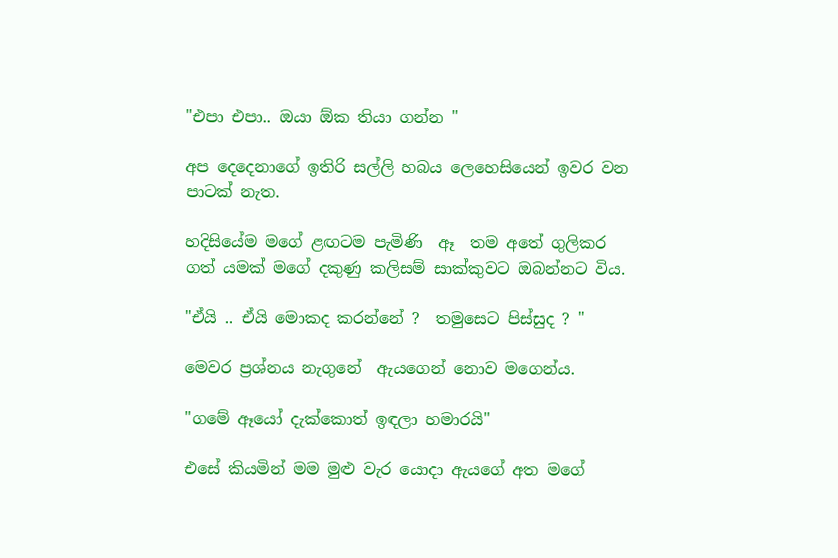"එපා එපා.. ඔයා ඕක තියා ගන්න "

අප දෙදෙනාගේ ඉතිරි සල්ලි හබය ලෙහෙසියෙන් ඉවර වන පාටක් නැත.

හදිසියේම මගේ ළඟටම පැමිණි  ඈ  තම අතේ ගුලිකර ගත් යමක් මගේ දකුණු කලිසම් සාක්කුවට ඔබන්නට විය.

"ඒයි .. ඒයි මොකද කරන්නේ ?  තමුසෙට පිස්සුද ? "

මෙවර ප්‍රශ්නය නැගුනේ  ඇයගෙන් නොව මගෙන්ය.

"ගමේ ඈයෝ දැක්කොත් ඉඳලා හමාරයි"

එසේ කියමින් මම මුළු වැර යොදා ඇයගේ අත මගේ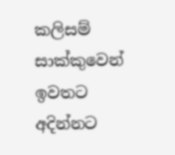කලිසම් සාක්කුවෙන් ඉවතට අදින්නට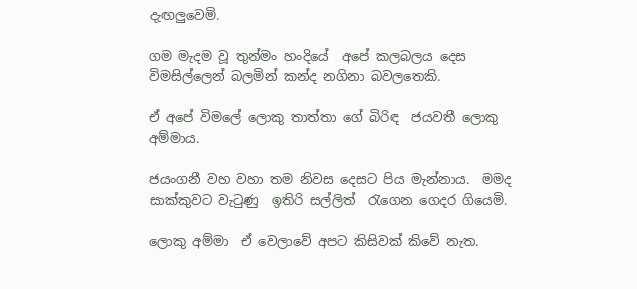දැඟලුවෙමි.

ගම මැදම වූ තුන්මං හංදියේ  අපේ කලබලය දෙස විමසිල්ලෙන් බලමින් කන්ද නගිනා බවලතෙකි.

ඒ අපේ විමලේ ලොකු තාත්තා ගේ බිරිඳ  ජයවතී ලොකු අම්මාය.

ජයංගනී වහ වහා තම නිවස දෙසට පිය මැන්නාය.  මමද  සාක්කුවට වැටුණු  ඉතිරි සල්ලිත්  රැගෙන ගෙදර ගියෙමි.

ලොකු අම්මා  ඒ වෙලාවේ අපට කිසිවක් කිවේ නැත.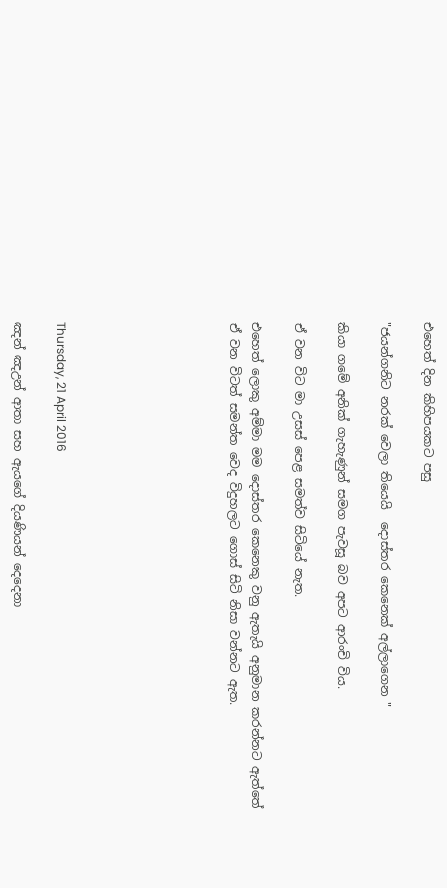එහෙත් දින කිහිපයකට පසු

"ජයන්ගනිට නරක් වෙලා තියෙයි  දොස්තර කෙනෙක් අල්ලාගෙන "

කියා ගමේ අනික් ගැහැණුන් සමග පැවසූ බව අපට ආරංචි විය.

ඒ වන විට මා උසස් පෙළ සමත්ව සිටියේ නැත.

එහෙත් ලොකු අම්මා මම දොස්තර කෙනෙකු වනු ඇතැයි අනුමාන කරන්නට ඇත්තේ ඒ වන විටත් සමන්ත වෙද විදුහලට ගොස් සිටි නිසා වන්නට ඇත.







Thursday, 21 April 2016

ඤන් ඤඋන් ආතා සහ ඇයගේ දියණියන් දෙදෙනා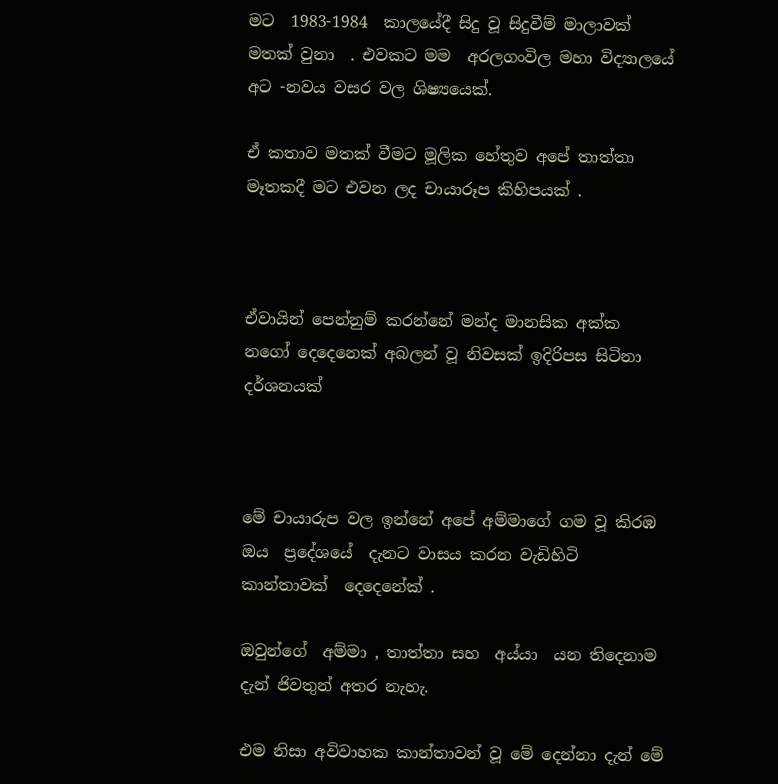මට  1983-1984  කාලයේදී සිදු වූ සිදුවීම් මාලාවක් මතක් වුනා  . එවකට මම  අරලගංවිල මහා විද්‍යාලයේ අට -නවය වසර වල ශිෂ්‍යයෙක්.

ඒ කතාව මතක් වීමට මූලික හේතුව අපේ තාත්තා  මෑතකදී මට එවන ලද චායාරූප කිහිපයක් .



ඒවායින් පෙන්නුම් කරන්නේ මන්ද මානසික අක්ක නගෝ දෙදෙනෙක් අබලන් වූ නිවසක් ඉදිරිපස සිටිනා දර්ශනයක්



මේ චායාරුප වල ඉන්නේ අපේ අම්මාගේ ගම වූ කිරඹ ඔය  ප්‍රදේශයේ  දැනට වාසය කරන වැඩිහිටි කාන්තාවක්  දෙදෙනේක් .

ඔවුන්ගේ  අම්මා , තාත්තා සහ  අය්යා  යන තිදෙනාම දැන් ජිවතුන් අතර නැහැ.

එම නිසා අවිවාහක කාන්තාවන් වූ මේ දෙන්නා දැන් මේ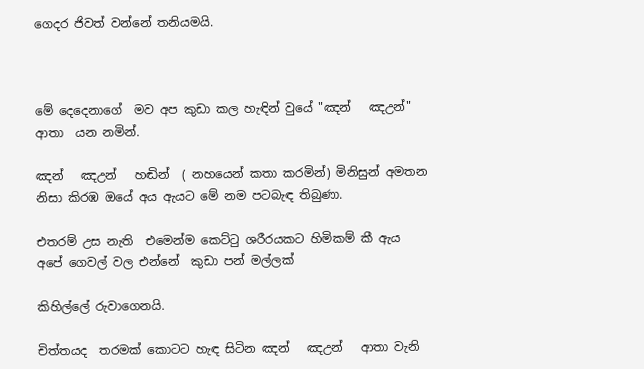ගෙදර ජිවත් වන්නේ තනියමයි.



මේ දෙදෙනාගේ  මව අප කුඩා කල හැඳින් වුයේ "ඤන්   ඤඋන්"  ආතා  යන නමින්.

ඤන්   ඤඋන්   හඬින්  ( නහයෙන් කතා කරමින්) මිනිසුන් අමතන නිසා කිරඹ ඔයේ අය ඇයට මේ නම පටබැඳ තිබුණා.

එතරම් උස නැති  එමෙන්ම කෙට්ටු ශරීරයකට හිමිකම් කී ඇය  අපේ ගෙවල් වල එන්නේ  කුඩා පන් මල්ලක්

කිහිල්ලේ රුවාගෙනයි.

චිත්තයද  තරමක් කොටට හැඳ සිටින ඤන්   ඤඋන්   ආතා වැනි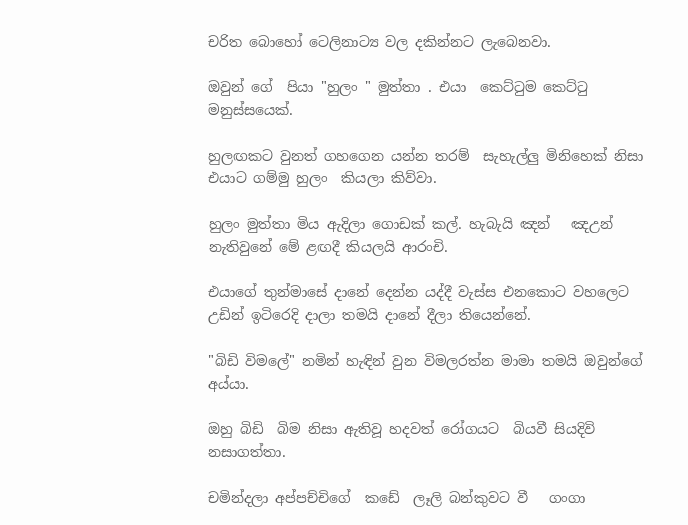චරිත බොහෝ ටෙලිනාට්‍ය වල දකින්නට ලැබෙනවා.

ඔවුන් ගේ  පියා "හුලං " මුත්තා . එයා  කෙට්ටුම කෙට්ටු මනුස්සයෙක්.

හුලඟකට වුනත් ගහගෙන යන්න තරම්  සැහැල්ලු මිනිහෙක් නිසා එයාට ගම්මු හුලං  කියලා කිව්වා.

හුලං මුත්තා මිය ඇදිලා ගොඩක් කල්. හැබැයි ඤන්   ඤඋන් නැතිවුනේ මේ ළඟදී කියලයි ආරංචි.

එයාගේ තුන්මාසේ දානේ දෙන්න යද්දී වැස්ස එනකොට වහලෙට උඩින් ඉටිරෙදි දාලා තමයි දානේ දීලා තියෙන්නේ.

"බිඩි විමලේ" නමින් හැඳින් වුන විමලරත්න මාමා තමයි ඔවුන්ගේ අය්යා.

ඔහු බිඩි  බිම නිසා ඇතිවූ හදවත් රෝගයට  බියවී සියදිවි නසාගත්තා.

චමින්දලා අප්පච්චිගේ  කඩේ  ලෑලි බන්කුවට වී   ගංගා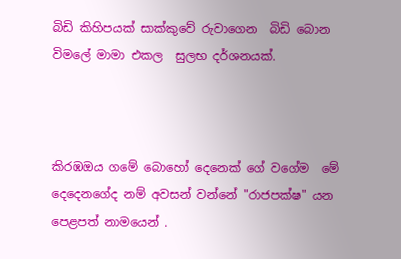බිඩි කිහිපයක් සාක්කුවේ රුවාගෙන  බිඩි බොන විමලේ මාමා එකල  සුලභ දර්ශනයක්.



කිරඹඔය ගමේ බොහෝ දෙනෙක් ගේ වගේම  මේ දෙදෙනගේද නම් අවසන් වන්නේ "රාජපක්ෂ" යන පෙළපත් නාමයෙන් .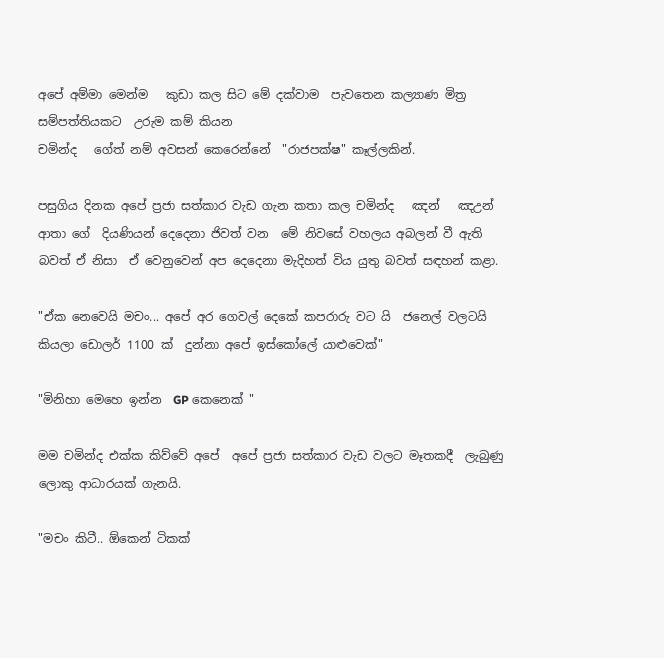අපේ අම්මා මෙන්ම   කුඩා කල සිට මේ දක්වාම  පැවතෙන කල්‍යාණ මිත්‍ර සම්පත්තියකට  උරුම කම් කියන
චමින්ද   ගේත් නම් අවසන් කෙරෙන්නේ  "රාජපක්ෂ" කෑල්ලකින්.

පසුගිය දිනක අපේ ප්‍රජා සත්කාර වැඩ ගැන කතා කල චමින්ද   ඤන්   ඤඋන්  ආතා ගේ  දියණියන් දෙදෙනා ජිවත් වන  මේ නිවසේ වහලය අබලන් වී ඇති බවත් ඒ නිසා  ඒ වෙනුවෙන් අප දෙදෙනා මැදිහත් විය යුතු බවත් සඳහන් කළා.

"ඒක නෙවෙයි මචං... අපේ අර ගෙවල් දෙකේ කපරාරු වට යි  ජනෙල් වලටයි කියලා ඩොලර් 1100 ක්  දුන්නා අපේ ඉස්කෝලේ යාළුවෙක්"

"මිනිහා මෙහෙ ඉන්න  GP කෙනෙක් "

මම චමින්ද එක්ක කිව්වේ අපේ  අපේ ප්‍රජා සත්කාර වැඩ වලට මෑතකදී  ලැබුණු ලොකු ආධාරයක් ගැනයි.

"මචං කිටී.. ඕකෙන් ටිකක්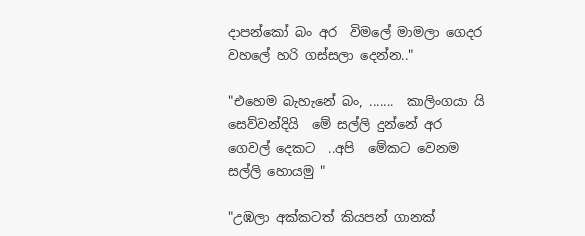දාපන්කෝ බං අර  විමලේ මාමලා ගෙදර වහලේ හරි ගස්සලා දෙන්න.."

"එහෙම බැහැනේ බං, .......  කාලිංගයා යි  සෙව්වන්දියි  මේ සල්ලි දුන්නේ අර ගෙවල් දෙකට  ..අපි  මේකට වෙනම සල්ලි හොයමු "

"උඹලා අක්කටත් කියපන් ගානක්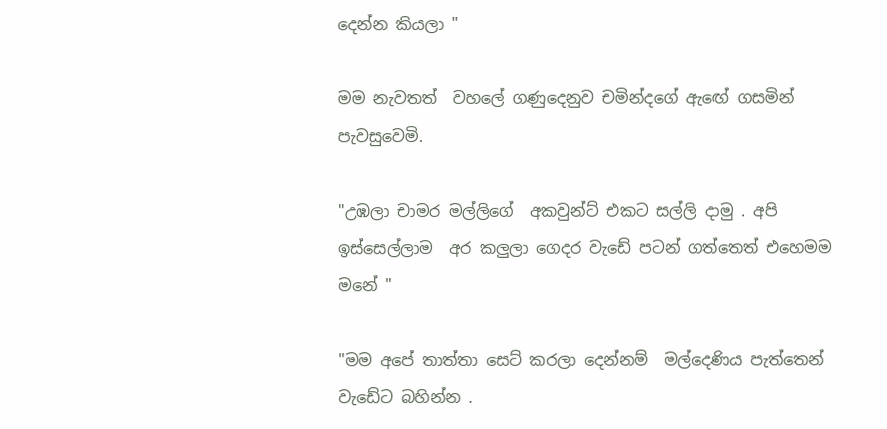දෙන්න කියලා "

මම නැවතත්  වහලේ ගණුදෙනුව චමින්දගේ ඇඟේ ගසමින් පැවසුවෙමි.

"උඹලා චාමර මල්ලිගේ  අකවුන්ට් එකට සල්ලි දාමු . අපි ඉස්සෙල්ලාම  අර කලුලා ගෙදර වැඩේ පටන් ගත්තෙත් එහෙමම මනේ "

"මම අපේ තාත්තා සෙට් කරලා දෙන්නම්  මල්දෙණිය පැත්තෙන් වැඩේට බහින්න .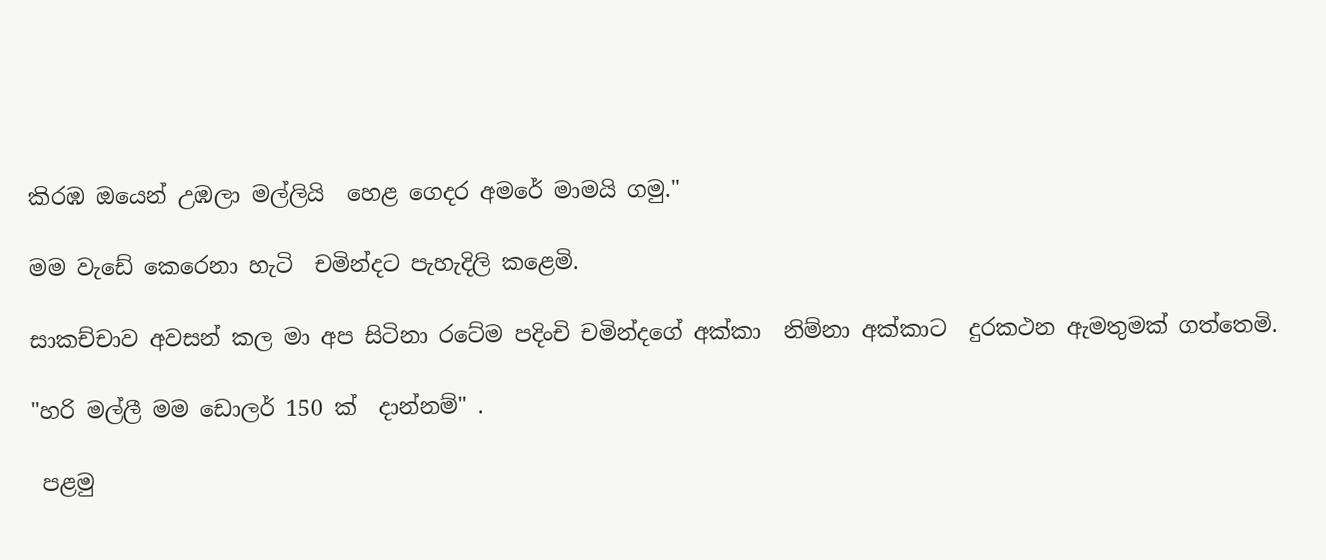කිරඹ ඔයෙන් උඹලා මල්ලියි  හෙළ ගෙදර අමරේ මාමයි ගමු."

මම වැඩේ කෙරෙනා හැටි  චමින්දට පැහැදිලි කළෙමි.

සාකච්චාව අවසන් කල මා අප සිටිනා රටේම පදිංචි චමින්දගේ අක්කා  නිම්නා අක්කාට  දුරකථන ඇමතුමක් ගත්තෙමි.

"හරි මල්ලී මම ඩොලර් 150 ක්  දාන්නම්" .

 පළමු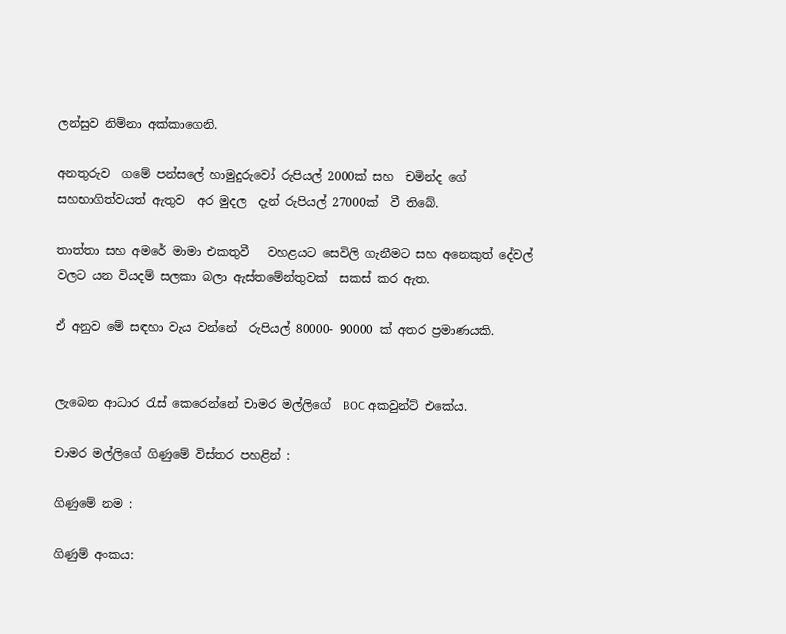ලන්සුව නිම්නා අක්කාගෙනි.

අනතුරුව  ගමේ පන්සලේ හාමුදුරුවෝ රුපියල් 2000ක් සහ  චමින්ද ගේ සහභාගිත්වයත් ඇතුව  අර මුදල  දැන් රුපියල් 27000ක්  වී තිබේ.

තාත්තා සහ අමරේ මාමා එකතුවී   වහළයට සෙවිලි ගැනීමට සහ අනෙකුත් දේවල් වලට යන වියදම් සලකා බලා ඇස්තමේන්තුවක්  සකස් කර ඇත.

ඒ අනුව මේ සඳහා වැය වන්නේ  රුපියල් 80000- 90000 ක් අතර ප්‍රමාණයකි.


ලැබෙන ආධාර රැස් කෙරෙන්නේ චාමර මල්ලිගේ  BOC අකවුන්ට් එකේය.

චාමර මල්ලිගේ ගිණුමේ විස්තර පහළින් :

ගිණුමේ නම :

ගිණුම් අංකය: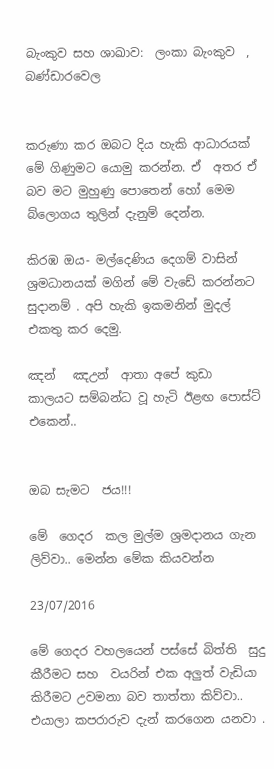බැංකුව සහ ශාඛාව:  ලංකා බැංකුව  , බණ්ඩාරවෙල


කරුණා කර ඔබට දිය හැකි ආධාරයක් මේ ගිණුමට යොමු කරන්න. ඒ  අතර ඒ බව මට මුහුණු පොතෙන් හෝ මෙම බ්ලොගය තුලින් දැනුම් දෙන්න.

කිරඹ ඔය- මල්දෙණිය දෙගම් වාසින් ශ්‍රමධානයක් මගින් මේ වැඩේ කරන්නට සුදානම් . අපි හැකි ඉකමනින් මුදල් එකතු කර දෙමු.

ඤන්   ඤඋන්  ආතා අපේ කුඩා කාලයට සම්බන්ධ වූ හැටි ඊළඟ පොස්ට් එකෙන්..


ඔබ සැමට  ජය!!!

මේ  ගෙදර  කල මුල්ම ශ්‍රමදානය ගැන ලිව්වා.. මෙන්න මේක කියවන්න

23/07/2016

මේ ගෙදර වහලයෙන් පස්සේ බිත්ති  සුදු කීරීමට සහ  වයරින් එක අලුත් වැඩියා කිරීමට උවමනා බව තාත්තා කිව්වා..
එයාලා කපරාරුව දැන් කරගෙන යනවා .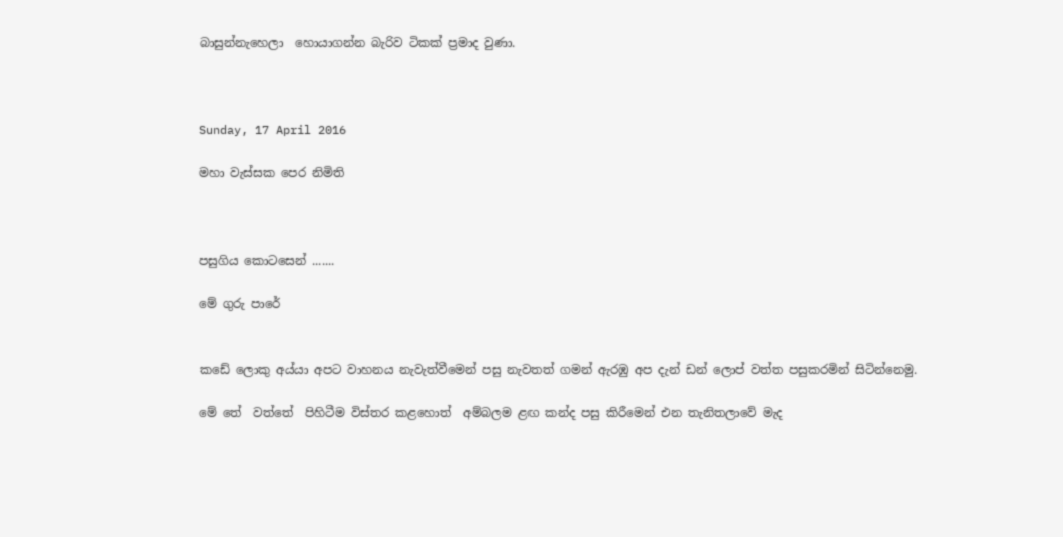බාසුන්නැහෙලා  හොයාගන්න බැරිව ටිකක් ප්‍රමාද වුණා.



Sunday, 17 April 2016

මහා වැස්සක පෙර නිමිති



පසුගිය කොටසෙන් .......

මේ ගුරු පාරේ


කඩේ ලොකු අය්යා අපට වාහනය නැවැත්වීමෙන් පසු නැවතත් ගමන් ඇරඹු අප දැන් ඩන් ලොප් වත්ත පසුකරමින් සිටින්නෙමු.

මේ තේ  වත්තේ  පිහිටීම විස්තර කළහොත්  අම්බලම ළඟ කන්ද පසු කිරීමෙන් එන තැනිතලාවේ මැද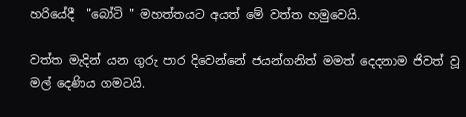හරියේදී  "බෝටි " මහත්තයට අයත් මේ වත්ත හමුවෙයි.

වත්ත මැදින් යන ගුරු පාර දිවෙන්නේ ජයන්ගනිත් මමත් දෙදනාම ජිවත් වූ මල් දෙණිය ගමටයි.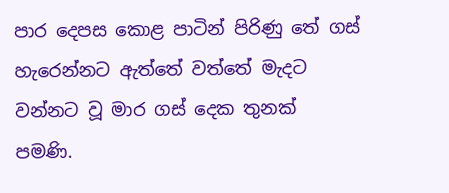පාර දෙපස කොළ පාටින් පිරිණු තේ ගස් හැරෙන්නට ඇත්තේ වත්තේ මැදට වන්නට වූ මාර ගස් දෙක තුනක් පමණි.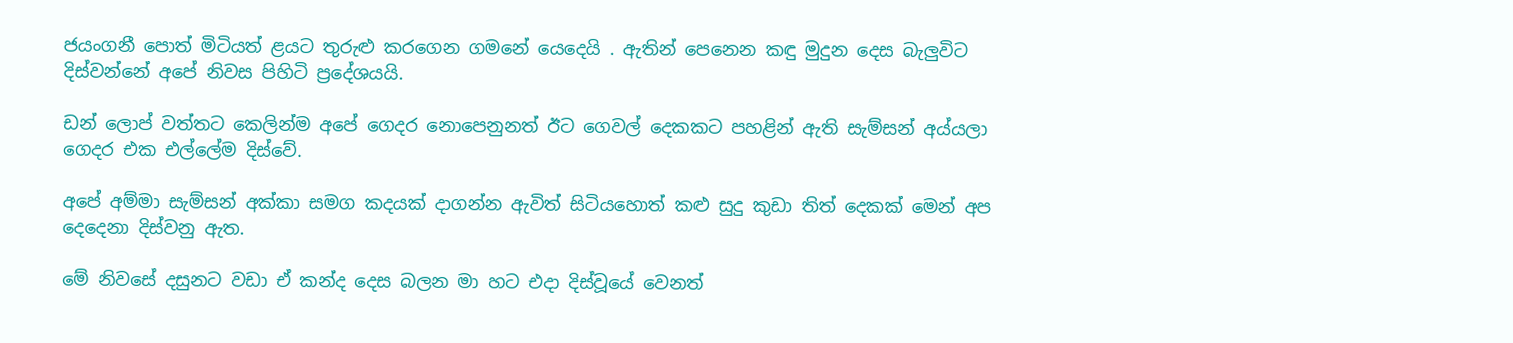ජයංගනී පොත් මිටියත් ළයට තුරුළු කරගෙන ගමනේ යෙදෙයි . ඇතින් පෙනෙන කඳු මුදුන දෙස බැලුවිට දිස්වන්නේ අපේ නිවස පිහිටි ප්‍රදේශයයි.

ඩන් ලොප් වත්තට කෙලින්ම අපේ ගෙදර නොපෙනුනත් ඊට ගෙවල් දෙකකට පහළින් ඇති සැම්සන් අය්යලා ගෙදර එක එල්ලේම දිස්වේ.

අපේ අම්මා සැම්සන් අක්කා සමග කදයක් දාගන්න ඇවිත් සිටියහොත් කළු සුදු කුඩා තිත් දෙකක් මෙන් අප දෙදෙනා දිස්වනු ඇත.

මේ නිවසේ දසුනට වඩා ඒ කන්ද දෙස බලන මා හට එදා දිස්වූයේ වෙනත්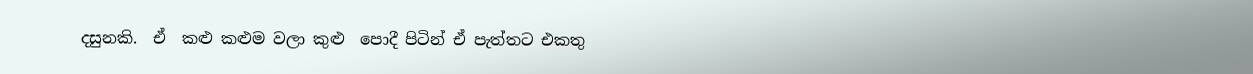දසුනකි.  ඒ  කළු කළුම වලා කුළු  පොදී පිටින් ඒ පැත්තට එකතු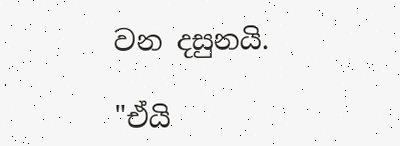වන දසුනයි.

"ඒයි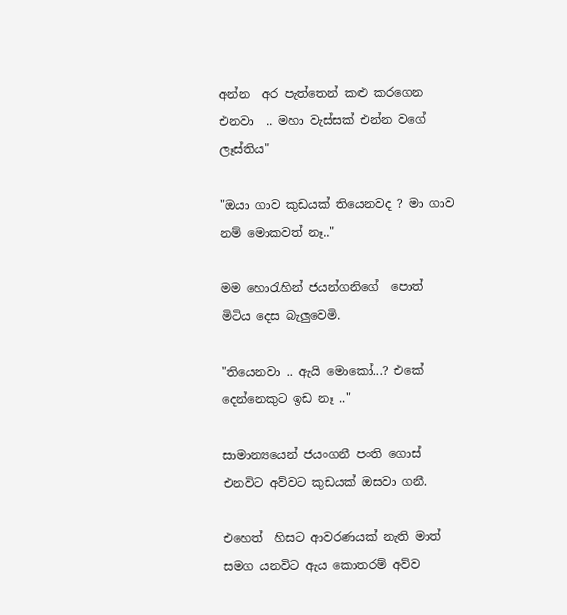අන්න  අර පැත්තෙන් කළු කරගෙන එනවා  .. මහා වැස්සක් එන්න වගේ ලෑස්තිය"

"ඔයා ගාව කුඩයක් තියෙනවද ? මා ගාව නම් මොකවත් නෑ.."

මම හොරැහින් ජයන්ගනිගේ  පොත් මිටිය දෙස බැලුවෙමි.

"තියෙනවා .. ඇයි මොකෝ...? එකේ  දෙන්නෙකුට ඉඩ නෑ .."

සාමාන්‍යයෙන් ජයංගනී පංති ගොස් එනවිට අව්වට කුඩයක් ඔසවා ගනී.

එහෙත්  හිසට ආවරණයක් නැති මාත් සමග යනවිට ඇය කොතරම් අව්ව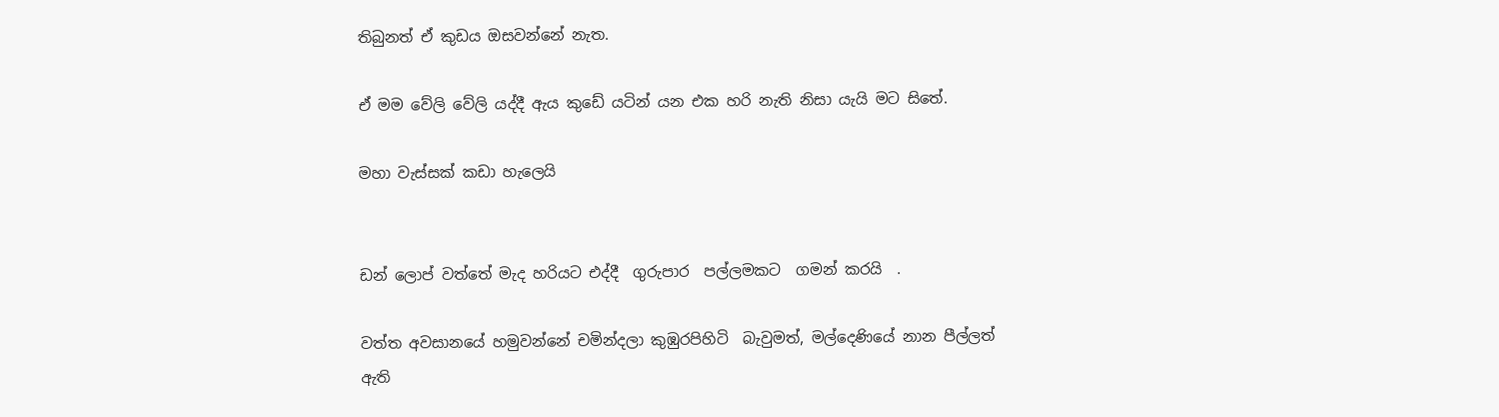තිබුනත් ඒ කුඩය ඔසවන්නේ නැත.

ඒ මම වේලි වේලි යද්දී ඇය කුඩේ යටින් යන එක හරි නැති නිසා යැයි මට සිතේ.

මහා වැස්සක් කඩා හැලෙයි


ඩන් ලොප් වත්තේ මැද හරියට එද්දී  ගුරුපාර  පල්ලමකට  ගමන් කරයි  .

වත්ත අවසානයේ හමුවන්නේ චමින්දලා කුඹුරපිහිටි  බැවුමත්, මල්දෙණියේ නාන පීල්ලත් ඇති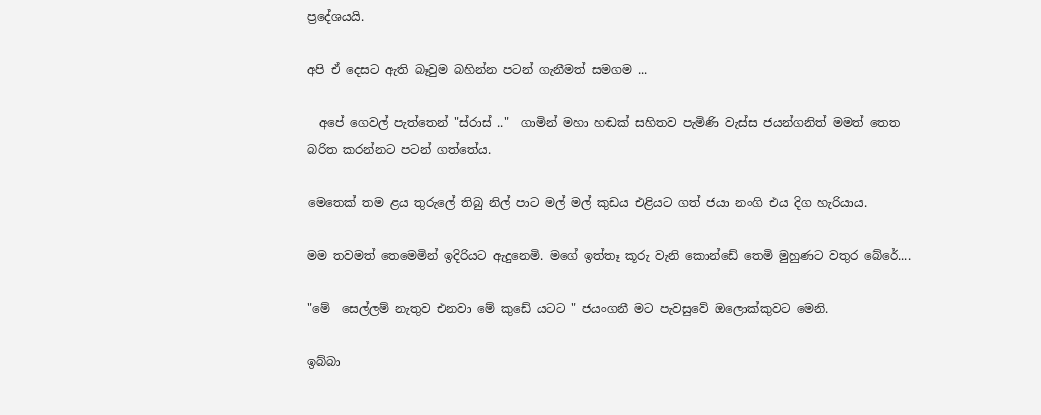ප්‍රදේශයයි.

අපි ඒ දෙසට ඇති බෑවුම බහින්න පටන් ගැනීමත් සමගම ...

  අපේ ගෙවල් පැත්තෙන් "ස්රාස් .."  ගාමින් මහා හඬක් සහිතව පැමිණි වැස්ස ජයන්ගනිත් මමත් තෙත බරිත කරන්නට පටන් ගත්තේය.

මෙතෙක් තම ළය තුරුලේ තිබු නිල් පාට මල් මල් කුඩය එළියට ගත් ජයා නංගි එය දිග හැරියාය.

මම තවමත් තෙමෙමින් ඉදිරියට ඇදුනෙමි. මගේ ඉත්තෑ කූරු වැනි කොන්ඩේ තෙමි මුහුණට වතුර බේරේ....

"මේ  සෙල්ලම් නැතුව එනවා මේ කුඩේ යටට " ජයංගනී මට පැවසුවේ ඔලොක්කුවට මෙනි.

ඉබ්බා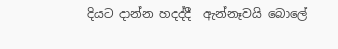දියට දාන්න හදද්දී  ඇන්නෑවයි බොලේ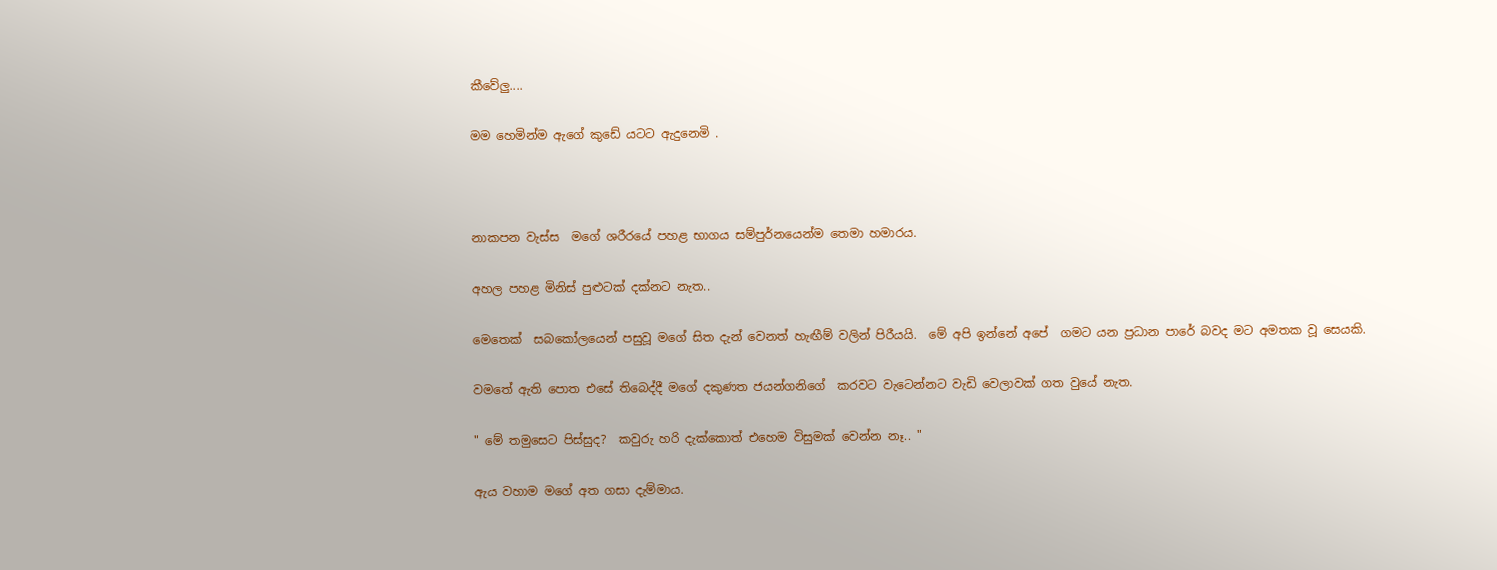කීවේලු....

මම හෙමින්ම ඇගේ කුඩේ යටට ඇදුනෙමි .



නාකපන වැස්ස  මගේ ශරීරයේ පහළ භාගය සම්පුර්නයෙන්ම තෙමා හමාරය.

අහල පහළ මිනිස් පුළුටක් දක්නට නැත..

මෙතෙක්  සබකෝලයෙන් පසුවූ මගේ සිත දැන් වෙනත් හැඟීම් වලින් පිරීයයි.  මේ අපි ඉන්නේ අපේ  ගමට යන ප්‍රධාන පාරේ බවද මට අමතක වූ සෙයකි.

වමතේ ඇති පොත එසේ තිබෙද්දී මගේ දකුණත ජයන්ගනිගේ  කරවට වැටෙන්නට වැඩි වෙලාවක් ගත වුයේ නැත.

" මේ තමුසෙට පිස්සුද?  කවුරු හරි දැක්කොත් එහෙම විසුමක් වෙන්න නෑ.. "

ඇය වහාම මගේ අත ගසා දැම්මාය.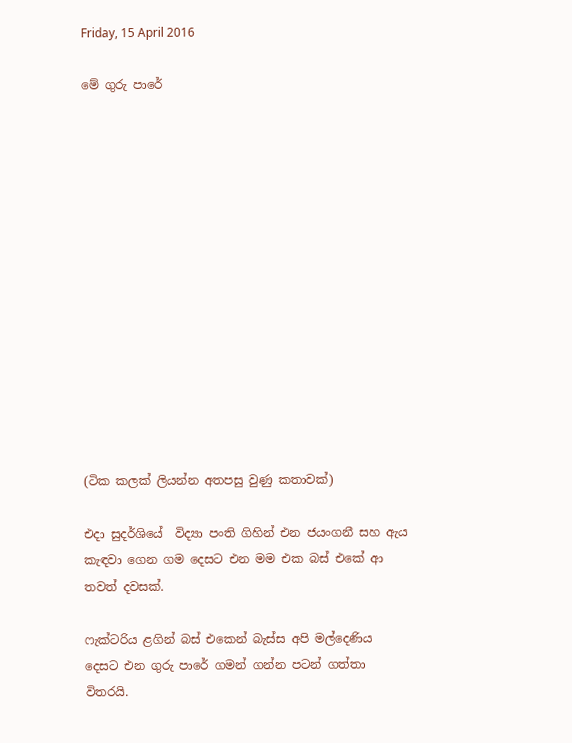Friday, 15 April 2016

මේ ගුරු පාරේ














(ටික කලක් ලියන්න අතපසු වුණු කතාවක්)

එදා සුදර්ශියේ  විද්‍යා පංති ගිහින් එන ජයංගනී සහ ඇය කැඳවා ගෙන ගම දෙසට එන මම එක බස් එකේ ආ තවත් දවසක්.

ෆැක්ටරිය ළගින් බස් එකෙන් බැස්ස අපි මල්දෙණිය දෙසට එන ගුරු පාරේ ගමන් ගන්න පටන් ගත්තා විතරයි.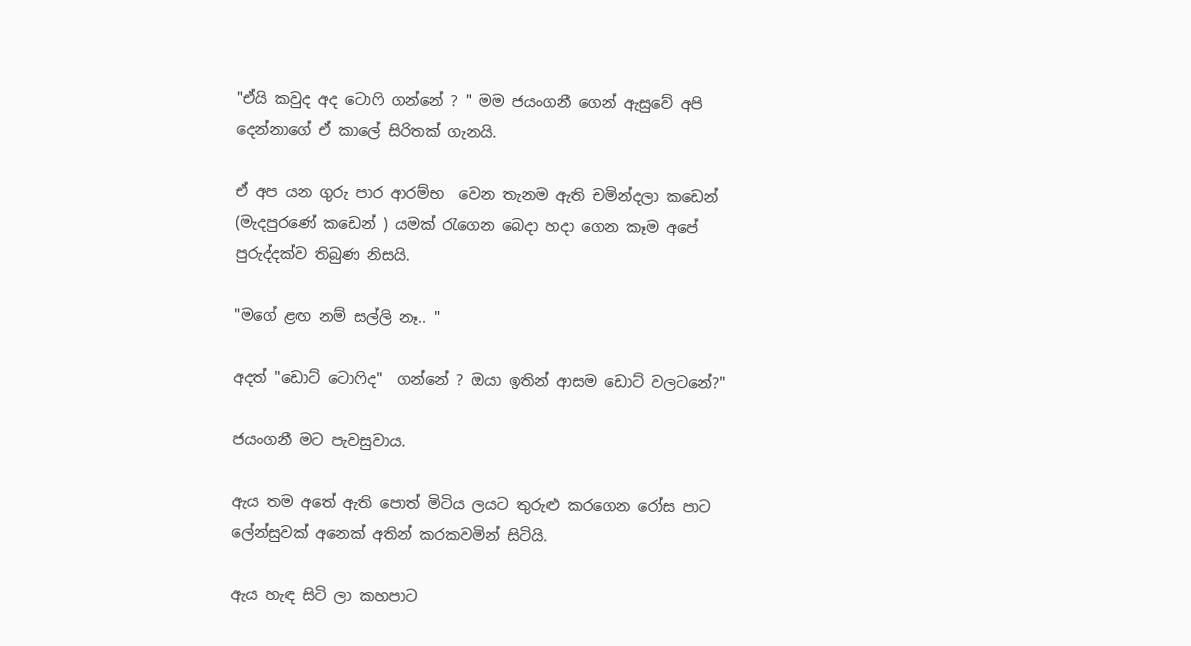"ඒයි කවුද අද ටොෆි ගන්නේ ? " මම ජයංගනී ගෙන් ඇසුවේ අපි දෙන්නාගේ ඒ කාලේ සිරිතක් ගැනයි.

ඒ අප යන ගුරු පාර ආරම්භ  වෙන තැනම ඇති චමින්දලා කඩෙන්  (මැදපුරණේ කඩෙන් ) යමක් රැගෙන බෙදා හදා ගෙන කෑම අපේ පුරුද්දක්ව තිබුණ නිසයි.

"මගේ ළඟ නම් සල්ලි නෑ.. "

අදත් "ඩොට් ටොෆිද"  ගන්නේ ? ඔයා ඉතින් ආසම ඩොට් වලටනේ?"

ජයංගනී මට පැවසුවාය.

ඇය තම අතේ ඇති පොත් මිටිය ලයට තුරුළු කරගෙන රෝස පාට ලේන්සුවක් අනෙක් අතින් කරකවමින් සිටියි.

ඇය හැඳ සිටි ලා කහපාට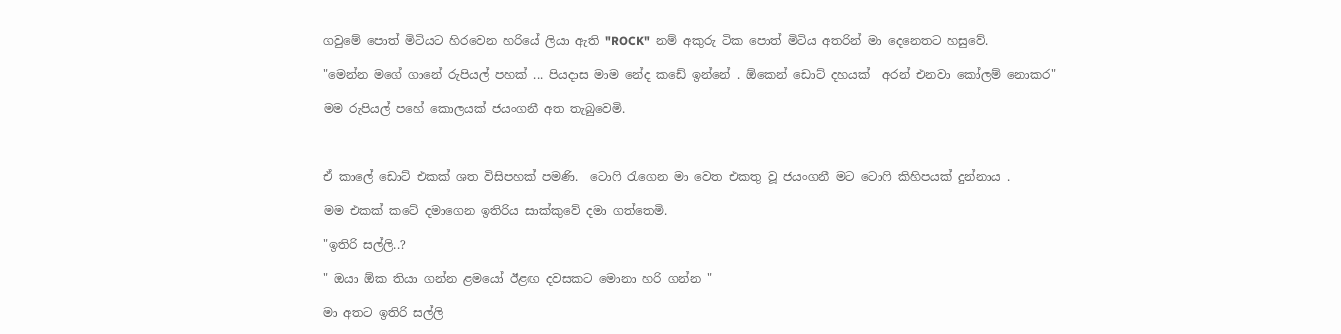ගවුමේ පොත් මිටියට හිරවෙන හරියේ ලියා ඇති "ROCK"  නම් අකුරු ටික පොත් මිටිය අතරින් මා දෙනෙතට හසුවේ.

"මෙන්න මගේ ගානේ රුපියල් පහක් ... පියදාස මාම නේද කඩේ ඉන්නේ . ඕකෙන් ඩොට් දහයක්  අරන් එනවා කෝලම් නොකර"

මම රුපියල් පහේ කොලයක් ජයංගනී අත තැබුවෙමි.



ඒ කාලේ ඩොට් එකක් ශත විසිපහක් පමණි.  ටොෆි රැගෙන මා වෙත එකතු වූ ජයංගනී මට ටොෆි කිහිපයක් දුන්නාය .

මම එකක් කටේ දමාගෙන ඉතිරිය සාක්කුවේ දමා ගත්තෙමි.

"ඉතිරි සල්ලි..?

" ඔයා ඕක තියා ගන්න ළමයෝ ඊළඟ දවසකට මොනා හරි ගන්න "

මා අතට ඉතිරි සල්ලි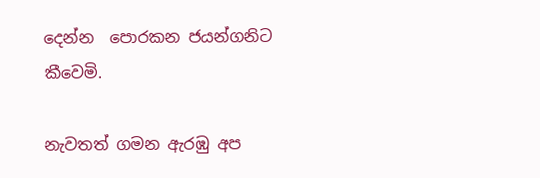දෙන්න  පොරකන ජයන්ගනිට කීවෙමි.

නැවතත් ගමන ඇරඹු අප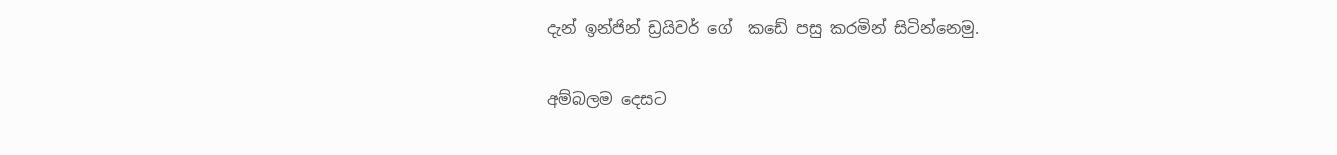දැන් ඉන්ජින් ඩ්‍රයිවර් ගේ  කඩේ පසු කරමින් සිටින්නෙමු.

අම්බලම දෙසට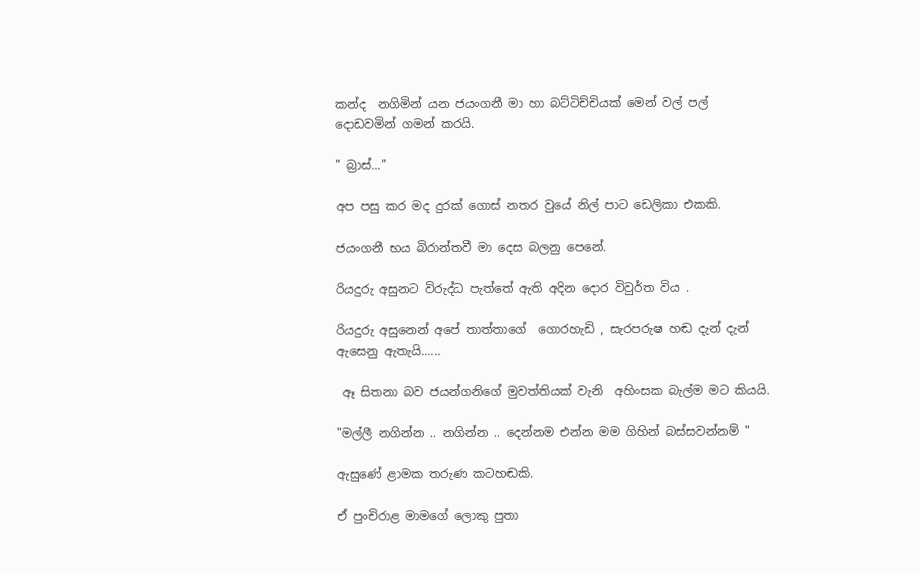කන්ද  නගිමින් යන ජයංගනී මා හා බට්ටිච්චියක් මෙන් වල් පල් දොඩවමින් ගමන් කරයි.

" බ්‍රාස්..."

අප පසු කර මද දුරක් ගොස් නතර වුයේ නිල් පාට ඩෙලිකා එකකි.

ජයංගනී භය බිරාන්තවී මා දෙස බලනු පෙනේ.

රියදුරු අසුනට විරුද්ධ පැත්තේ ඇති අදින දොර විවුර්ත විය .

රියදුරු අසුනෙන් අපේ තාත්තාගේ  ගොරහැඩි , සැරපරුෂ හඬ දැන් දැන් ඇසෙනු ඇතැයි......

 ඈ සිතනා බව ජයන්ගනිගේ මුවත්තියක් වැනි  අහිංසක බැල්ම මට කියයි.

"මල්ලී නගින්න .. නගින්න .. දෙන්නම එන්න මම ගිහින් බස්සවන්නම් "

ඇසුණේ ළාමක තරුණ කටහඬකි.

ඒ පුංචිරාළ මාමගේ ලොකු පුතා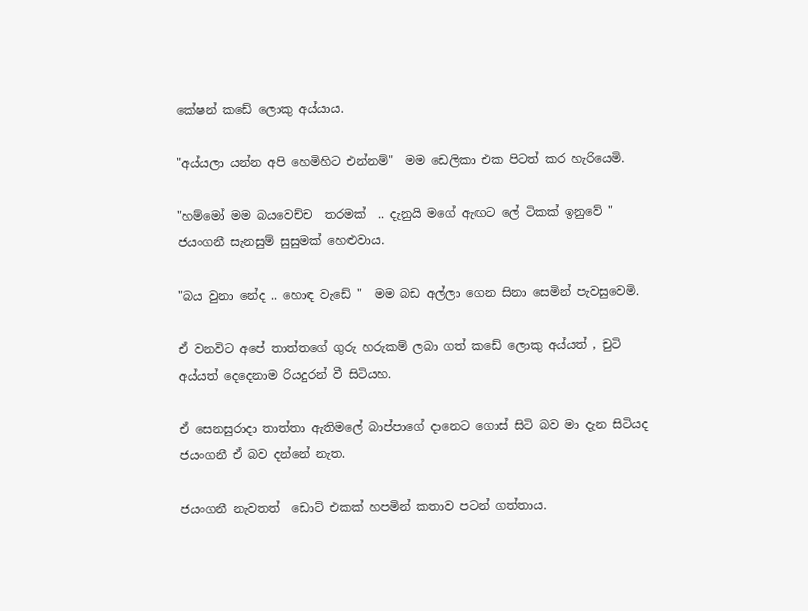කේෂන් කඩේ ලොකු අය්යාය.

"අය්යලා යන්න අපි හෙමිහිට එන්නම්"  මම ඩෙලිකා එක පිටත් කර හැරියෙමි.

"හම්මෝ මම බයවෙච්ච  තරමක්  .. දැනුයි මගේ ඇඟට ලේ ටිකක් ඉනුවේ "  ජයංගනී සැනසුම් සුසුමක් හෙළුවාය.

"බය වුනා නේද .. හොඳ වැඩේ "  මම බඩ අල්ලා ගෙන සිනා සෙමින් පැවසුවෙමි.

ඒ වනවිට අපේ තාත්තගේ ගුරු හරුකම් ලබා ගත් කඩේ ලොකු අය්යත් , චුටි අය්යත් දෙදෙනාම රියදුරන් වී සිටියහ.

ඒ සෙනසුරාදා තාත්තා ඇතිමලේ බාප්පාගේ දානෙට ගොස් සිටි බව මා දැන සිටියද ජයංගනී ඒ බව දන්නේ නැත.

ජයංගනී නැවතත්  ඩොට් එකක් හපමින් කතාව පටන් ගත්තාය.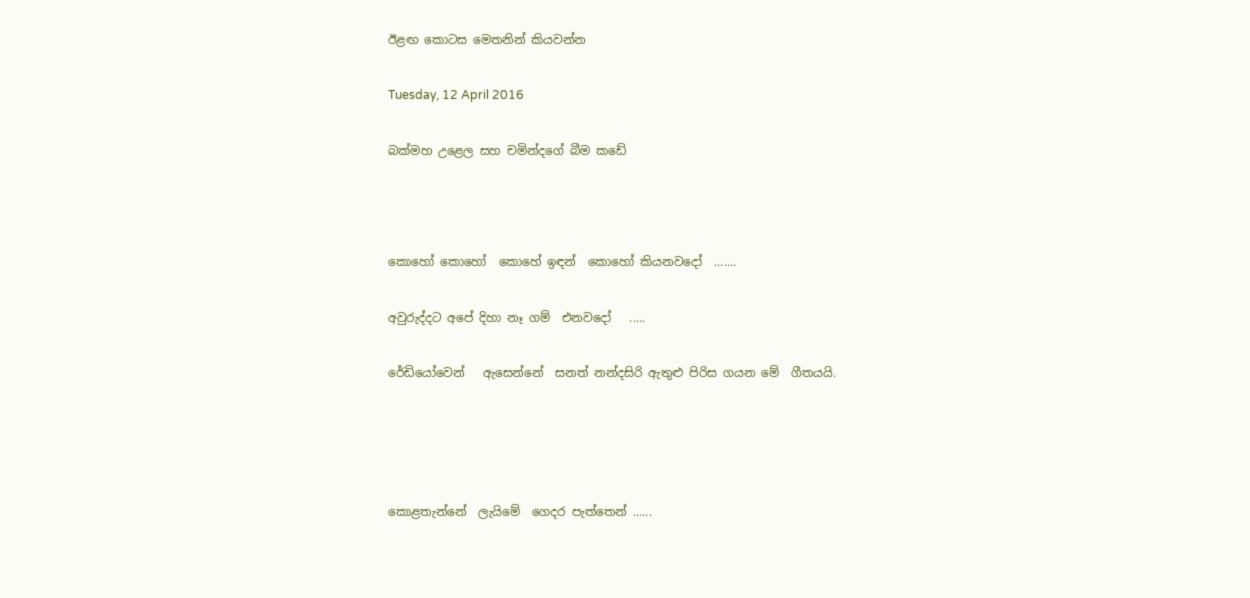ඊළඟ කොටස මෙතනින් කියවන්න

Tuesday, 12 April 2016

බක්මහ උළෙල සහ චමින්දගේ බීම කඩේ



කොහෝ කොහෝ  කොහේ ඉඳන්  කොහෝ කියනවදෝ  .......

අවුරුද්දට අපේ දිහා නෑ ගම්  එනවදෝ   .....

රේඩියෝවෙන්   ඇසෙන්නේ  සනත් නන්දසිරි ඇතුළු පිරිස ගයන මේ  ගීතයයි.




කොළතැන්නේ  ලැයිමේ  ගෙදර පැත්තෙන් ......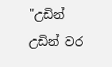"උඩින් උඩින් වර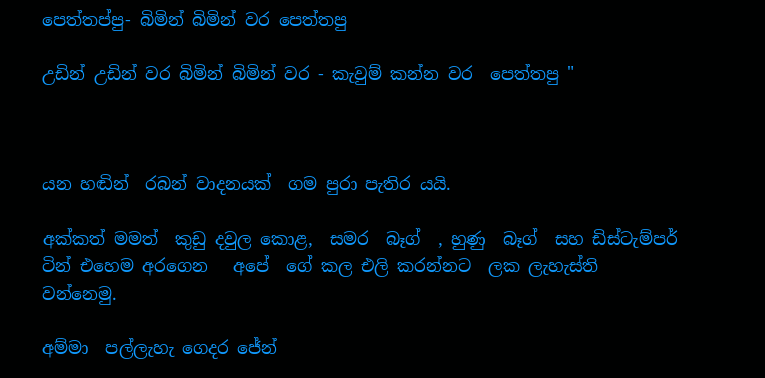පෙත්තප්පු- බිමින් බිමින් වර පෙත්තපු

උඩින් උඩින් වර බිමින් බිමින් වර - කැවුම් කන්න වර  පෙත්තපු "



යන හඬින්  රබන් වාදනයක්  ගම පුරා පැතිර යයි.

අක්කත් මමත්  කුඩු දවුල කොළ,  සමර  බෑග්  , හුණු  බෑග්  සහ ඩිස්ටැම්පර්  ටින් එහෙම අරගෙන   අපේ  ගේ කල එලි කරන්නට  ලක ලැහැස්ති වන්නෙමු.

අම්මා  පල්ලැහැ ගෙදර ජේන්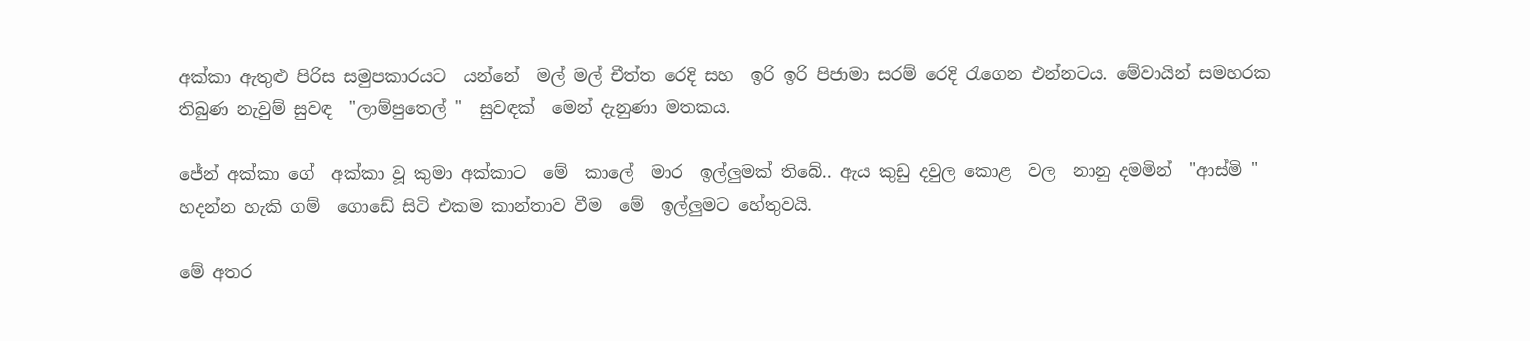අක්කා ඇතුළු පිරිස සමුපකාරයට  යන්නේ  මල් මල් චීත්ත රෙදි සහ  ඉරි ඉරි පිජාමා සරම් රෙදි රැගෙන එන්නටය. මේවායින් සමහරක තිබුණ නැවුම් සුවඳ  "ලාම්පුතෙල් "  සුවඳක්  මෙන් දැනුණා මතකය.

ජේන් අක්කා ගේ  අක්කා වූ කුමා අක්කාට  මේ  කාලේ  මාර  ඉල්ලුමක් තිබේ.. ඇය කුඩු දවුල කොළ  වල  නානු දමමින්  "ආස්මි " හදන්න හැකි ගම්  ගොඩේ සිටි එකම කාන්තාව වීම  මේ  ඉල්ලුමට හේතුවයි.

මේ අතර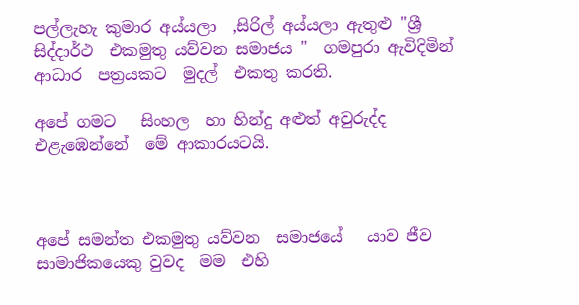පල්ලැහැ කුමාර අය්යලා  ,සිරිල් අය්යලා ඇතුළු "ශ්‍රී සිද්දාර්ථ  එකමුතු යව්වන සමාජය "  ගමපුරා ඇවිදිමින් ආධාර  පත්‍රයකට  මුදල්  එකතු කරති.

අපේ ගමට   සිංහල  හා හින්දු අළුත් අවුරුද්ද එළැඹෙන්නේ  මේ ආකාරයටයි.



අපේ සමන්ත එකමුතු යව්වන  සමාජයේ   යාව ජීව  සාමාජිකයෙකු වුවද  මම  එහි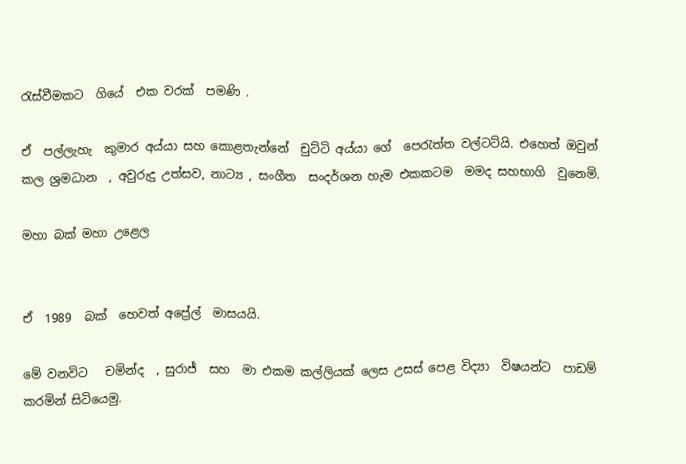රැස්වීමකට  ගියේ  එක වරක්  පමණි .

ඒ  පල්ලැහැ  කුමාර අය්යා සහ කොළතැන්නේ  චුට්ටි අය්යා ගේ  පෙරැත්ත වල්ටට්යි. එහෙත් ඔවුන් කල ශ්‍රමධාන  , අවුරුදු උත්සව, නාට්‍ය , සංගීත  සංදර්ශන හැම එකකටම  මමද සහභාගි  වුනෙමි.

මහා බක් මහා උළෙල


ඒ  1989  බක්  හෙවත් අප්‍රේල්  මාසයයි.

මේ වනවිට   චමින්ද  , සුරාජ්  සහ  මා එකම කල්ලියක් ලෙස උසස් පෙළ විද්‍යා  විෂයන්ට  පාඩම්  කරමින් සිටියෙමු.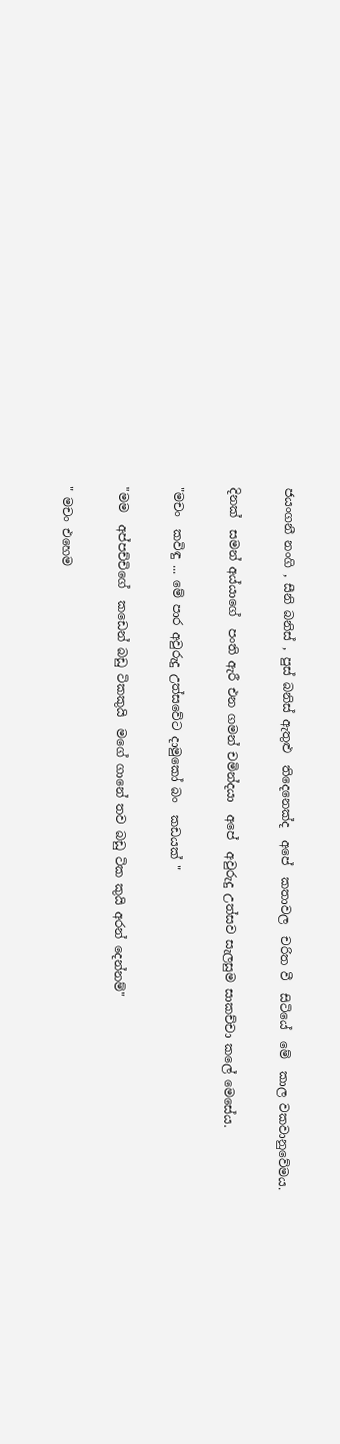ජයංගනී නංගි , සීනි බනිස් , පුස් බනිස් ඇතුළු  තිදෙනෙක්ද  අපේ  කතාවල  චරිත වී  සිටියේ  මේ  කාල වකවානුවේමය.

දිනක්  සමන් අය්යාගේ  පංති ඇරී එන ගමන් චමින්දයා  අපේ  අවුරුදු උත්සව සැලසුම සාකච්චා කලේ මෙසේය.

"මචං  කවිඳු ... මේ පාර අවුරුදු උත්සවේට දාමුකෝ බං  කඩයක් "

"මම  අප්පච්චිගේ  කඩෙන් බඩු ටිකකුයි  මගේ ගානේ තව බඩු ටික කුයි අරන් දෙන්නම්"

" මචං එහෙම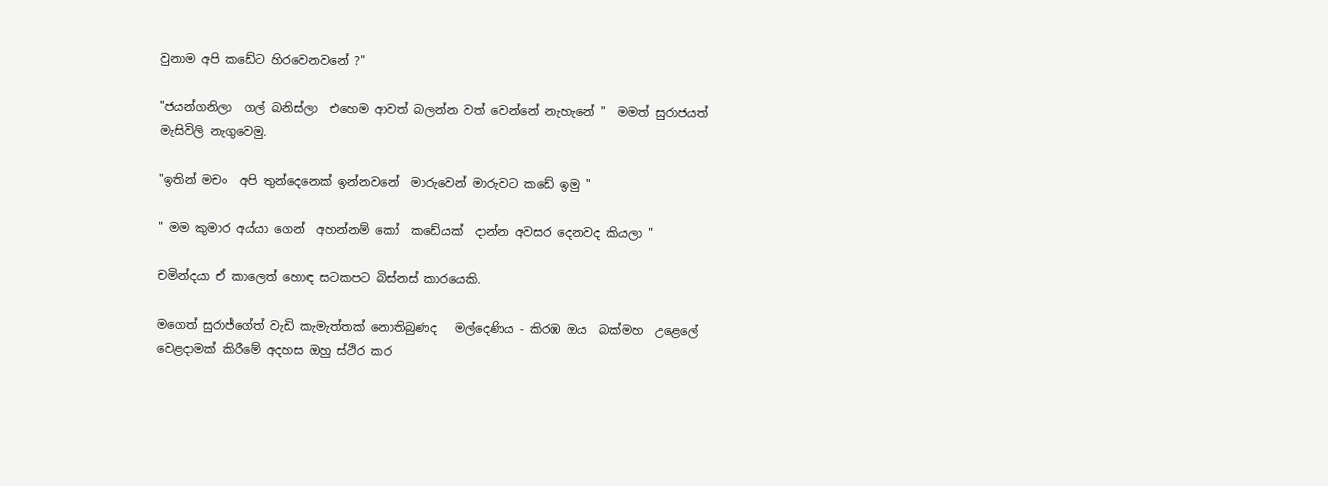වුනාම අපි කඩේට හිරවෙනවනේ ?"

"ජයන්ගනිලා  ගල් බනිස්ලා  එහෙම ආවත් බලන්න වත් වෙන්නේ නැහැනේ "  මමත් සුරාජයත් මැසිවිලි නැගුවෙමු.

"ඉතින් මචං  අපි තුන්දෙනෙක් ඉන්නවනේ  මාරුවෙන් මාරුවට කඩේ ඉමු "

" මම කුමාර අය්යා ගෙන්  අහන්නම් කෝ  කඩේයක්  දාන්න අවසර දෙනවද කියලා "

චමින්දයා ඒ කාලෙත් හොඳ සටකපට බිස්නස් කාරයෙකි.

මගෙත් සුරාජ්ගේත් වැඩි කැමැත්තක් නොතිබුණද   මල්දෙණිය - කිරඹ ඔය  බක්මහ  උළෙලේ  වෙළදාමක් කිරීමේ අදහස ඔහු ස්ථිර කර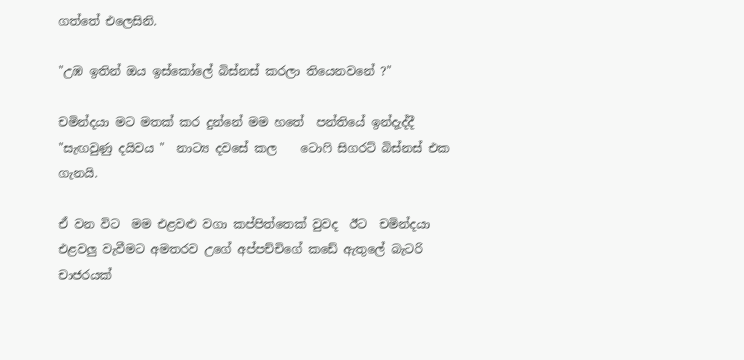ගත්තේ එලෙසිනි.

"උඹ ඉතින් ඔය ඉස්කෝලේ බිස්නස් කරලා තියෙනවනේ ?"

චමින්දයා මට මතක් කර දුන්නේ මම හතේ  පන්තියේ ඉන්දැද්දී "සැඟවුණු දයිවය "  නාට්‍ය දවසේ කල    ටොෆි සිගරට් බිස්නස් එක  ගැනයි.

ඒ වන විට  මම එළවළු වගා කප්පිත්තෙක් වුවද  ඊට  චමින්දයා එළවලු වැවීමට අමතරව උගේ අප්පච්චිගේ කඩේ ඇතුලේ බැටරි චාජරයක්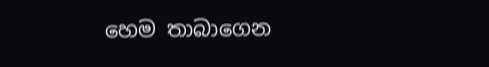හෙම තාබාගෙන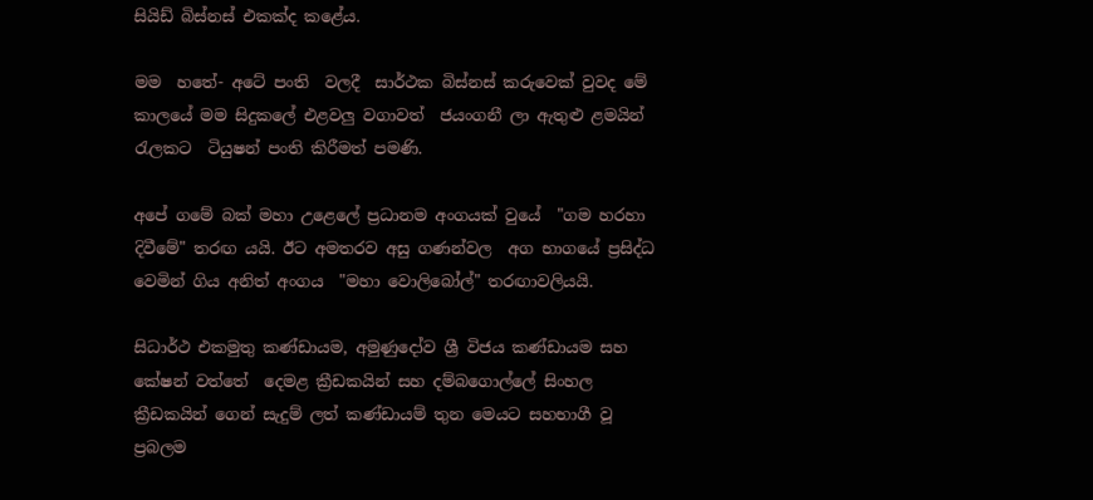සියිඩ් බිස්නස් එකක්ද කළේය.

මම  හතේ- අටේ පංති  වලදී  සාර්ථක බිස්නස් කරුවෙක් වුවද මේ  කාලයේ මම සිදුකලේ එළවලු වගාවත්  ජයංගනී ලා ඇතුළු ළමයින් රැලකට  ටියුෂන් පංති කිරීමත් පමණි.

අපේ ගමේ බක් මහා උළෙලේ ප්‍රධානම අංගයක් වුයේ  "ගම හරහා දිවීමේ" තරඟ යයි. ඊට අමතරව අසු ගණන්වල  අග භාගයේ ප්‍රසිද්ධ වෙමින් ගිය අනිත් අංගය  "මහා වොලිබෝල්" තරඟාවලියයි.

සිධාර්ථ එකමුතු කණ්ඩායම, අමුණුදෝව ශ්‍රී විජය කණ්ඩායම සහ  කේෂන් වත්තේ  දෙමළ ක්‍රීඩකයින් සහ දම්බගොල්ලේ සිංහල ක්‍රීඩකයින් ගෙන් සැදුම් ලත් කණ්ඩායම් තුන මෙයට සහභාගී වූ ප්‍රබලම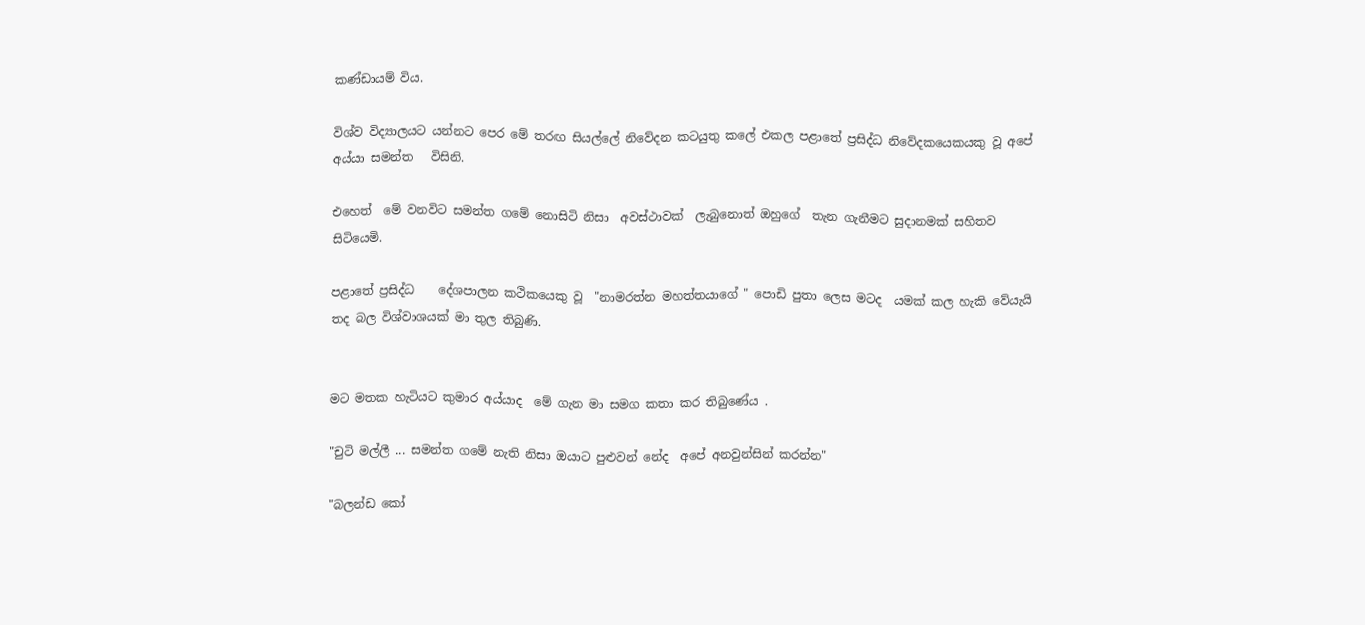කණ්ඩායම් විය.

විශ්ව විද්‍යාලයට යන්නට පෙර මේ තරඟ සියල්ලේ නිවේදන කටයුතු කලේ එකල පළාතේ ප්‍රසිද්ධ නිවේදකයෙකයකු වූ අපේ අය්යා සමන්ත   විසිනි.

එහෙත්  මේ වනවිට සමන්ත ගමේ නොසිටි නිසා  අවස්ථාවක්  ලැබුනොත් ඔහුගේ  තැන ගැනීමට සුදානමක් සහිතව සිටියෙමි.

පළාතේ ප්‍රසිද්ධ    දේශපාලන කථිකයෙකු වූ  "නාමරත්න මහත්තයාගේ " පොඩි පුතා ලෙස මටද  යමක් කල හැකි වේයැයි තද බල විශ්වාශයක් මා තුල තිබුණි.


මට මතක හැටියට කුමාර අය්යාද  මේ ගැන මා සමග කතා කර තිබුණේය .

"චුටි මල්ලී ... සමන්ත ගමේ නැති නිසා ඔයාට පුළුවන් නේද  අපේ අනවුන්සින් කරන්න"

"බලන්ඩ කෝ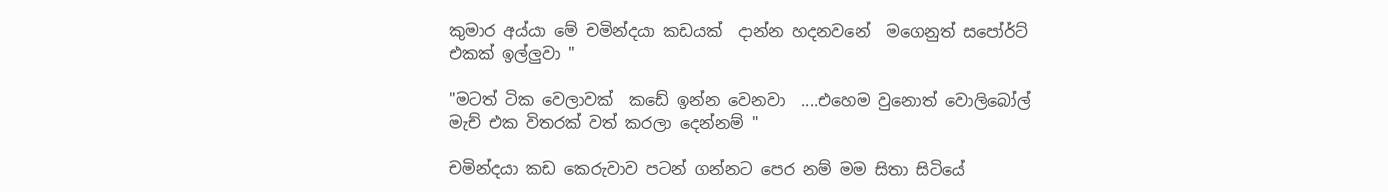කුමාර අය්යා මේ චමින්දයා කඩයක්  දාන්න හදනවනේ  මගෙනුත් සපෝර්ට් එකක් ඉල්ලුවා "

"මටත් ටික වෙලාවක්  කඩේ ඉන්න වෙනවා  ....එහෙම වුනොත් වොලිබෝල් මැච් එක විතරක් වත් කරලා දෙන්නම් "

චමින්දයා කඩ කෙරුවාව පටන් ගන්නට පෙර නම් මම සිතා සිටියේ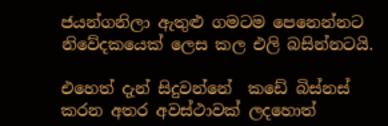ජයන්ගනිලා ඇතුළු ගමටම පෙනෙන්නට  නිවේදකයෙක් ලෙස කල එලි බසින්නටයි.

එහෙත් දැන් සිදුවන්නේ  කඩේ බිස්නස් කරන අතර අවස්ථාවක් ලදහොත්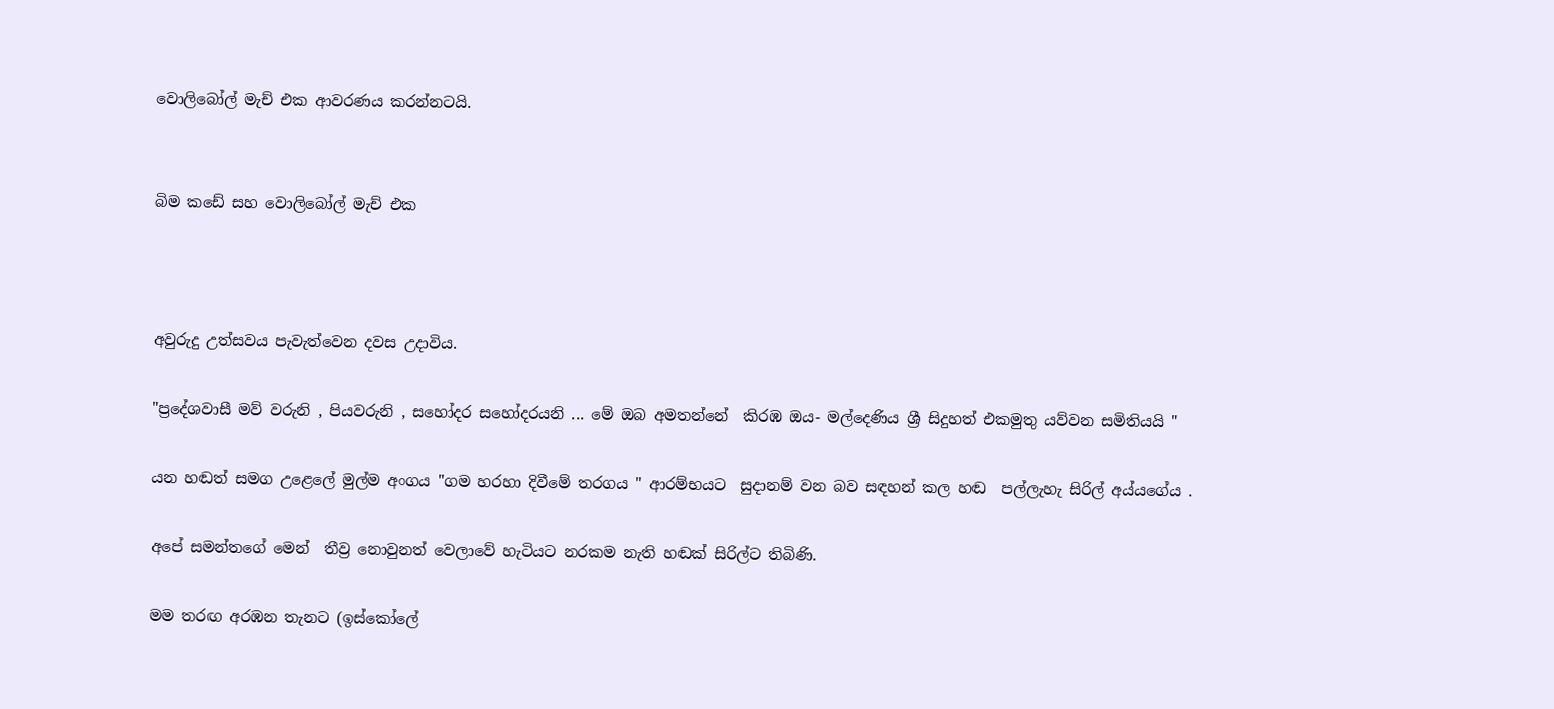වොලිබෝල් මැච් එක ආවරණය කරන්නටයි.


බිම කඩේ සහ වොලිබෝල් මැච් එක



අවුරුදු උත්සවය පැවැත්වෙන දවස උදාවිය.

"ප්‍රදේශවාසී මව් වරුනි , පියවරුනි , සහෝදර සහෝදරයනි ... මේ ඔබ අමතන්නේ  කිරඹ ඔය- මල්දෙණිය ශ්‍රී සිදුහත් එකමුතු යව්වන සමිතියයි "

යන හඬත් සමග උළෙලේ මුල්ම අංගය "ගම හරහා දිවීමේ තරගය " ආරම්භයට  සුදානම් වන බව සඳහන් කල හඬ  පල්ලැහැ සිරිල් අය්යගේය .

අපේ සමන්තගේ මෙන්  තීව්‍ර නොවුනත් වෙලාවේ හැටියට නරකම නැති හඬක් සිරිල්ට තිබිණි.

මම තරඟ අරඹන තැනට (ඉස්කෝලේ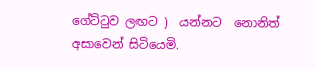ගේට්ටුව ලඟට )  යන්නට  නොනිත් අසාවෙන් සිටියෙමි.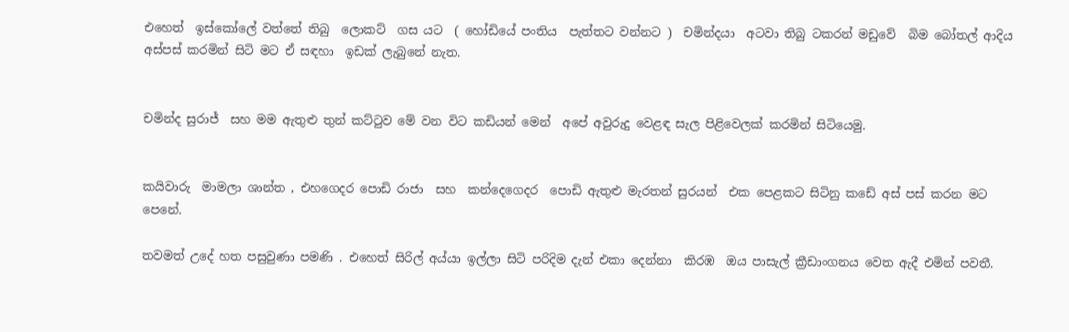එහෙත්  ඉස්කෝලේ වත්තේ තිබු  ලොකට්  ගස යට  ( හෝඩියේ පංතිය  පැත්තට වන්නට )  චමින්දයා  අටවා තිබු ටකරන් මඩුවේ  බිම බෝතල් ආදිය  අස්පස් කරමින් සිටි මට ඒ සඳහා  ඉඩක් ලැබුනේ නැත.


චමින්ද සුරාජ්  සහ මම ඇතුළු තුන් කට්ටුව මේ වන විට කඩියන් මෙන්  අපේ අවුරුදු වෙළඳ සැල පිළිවෙලක් කරමින් සිටියෙමු.


කයිවාරු  මාමලා ශාන්ත , එහගෙදර පොඩි රාජා  සහ  කන්දෙගෙදර  පොඩි ඇතුළු මැරතන් සුරයන්  එක පෙළකට සිටිනු කඩේ අස් පස් කරන මට පෙනේ.

තවමත් උදේ හත පසුවුණා පමණි . එහෙත් සිරිල් අය්යා ඉල්ලා සිටි පරිදිම දැන් එකා දෙන්නා  කිරඹ  ඔය පාසැල් ක්‍රීඩාංගනය වෙත ඇදී එමින් පවතී.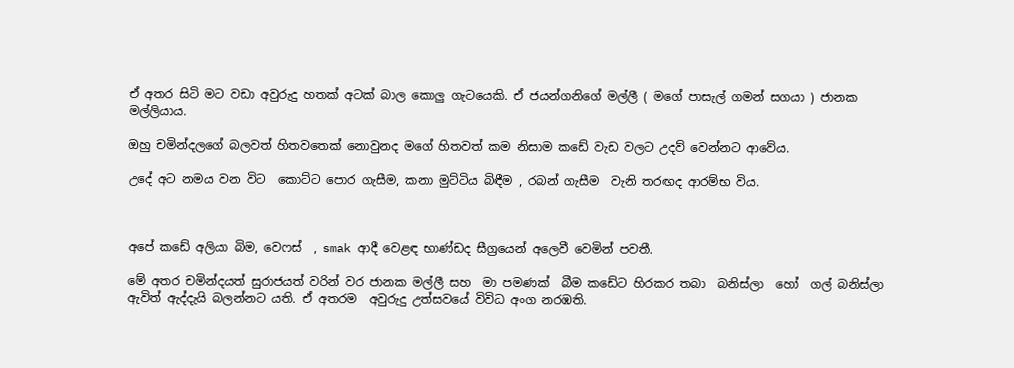ඒ අතර සිටි මට වඩා අවුරුදු හතක් අටක් බාල කොලු ගැටයෙකි. ඒ ජයන්ගනිගේ මල්ලී ( මගේ පාසැල් ගමන් සගයා ) ජානක මල්ලියාය.

ඔහු චමින්දලගේ බලවත් හිතවතෙක් නොවුනද මගේ හිතවත් කම නිසාම කඩේ වැඩ වලට උදව් වෙන්නට ආවේය.

උදේ අට නමය වන විට  කොට්ට පොර ගැසීම, කනා මුට්ටිය බිඳීම , රබන් ගැසීම  වැනි තරඟද ආරම්භ විය.



අපේ කඩේ අලියා බිම, වෙෆස්  , smak ආදී වෙළඳ භාණ්ඩද සීග්‍රයෙන් අලෙවී වෙමින් පවතී.

මේ අතර චමින්දයත් සුරාජයත් වරින් වර ජානක මල්ලී සහ  මා පමණක්  බීම කඩේට හිරකර තබා  බනිස්ලා  හෝ  ගල් බනිස්ලා  ඇවිත් ඇද්දැයි බලන්නට යති. ඒ අතරම  අවුරුදු උත්සවයේ විවිධ අංග නරඹති.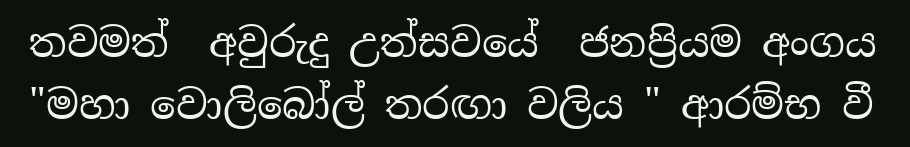තවමත්  අවුරුදු උත්සවයේ  ජනප්‍රියම අංගය  "මහා වොලිබෝල් තරඟා වලිය " ආරම්භ වී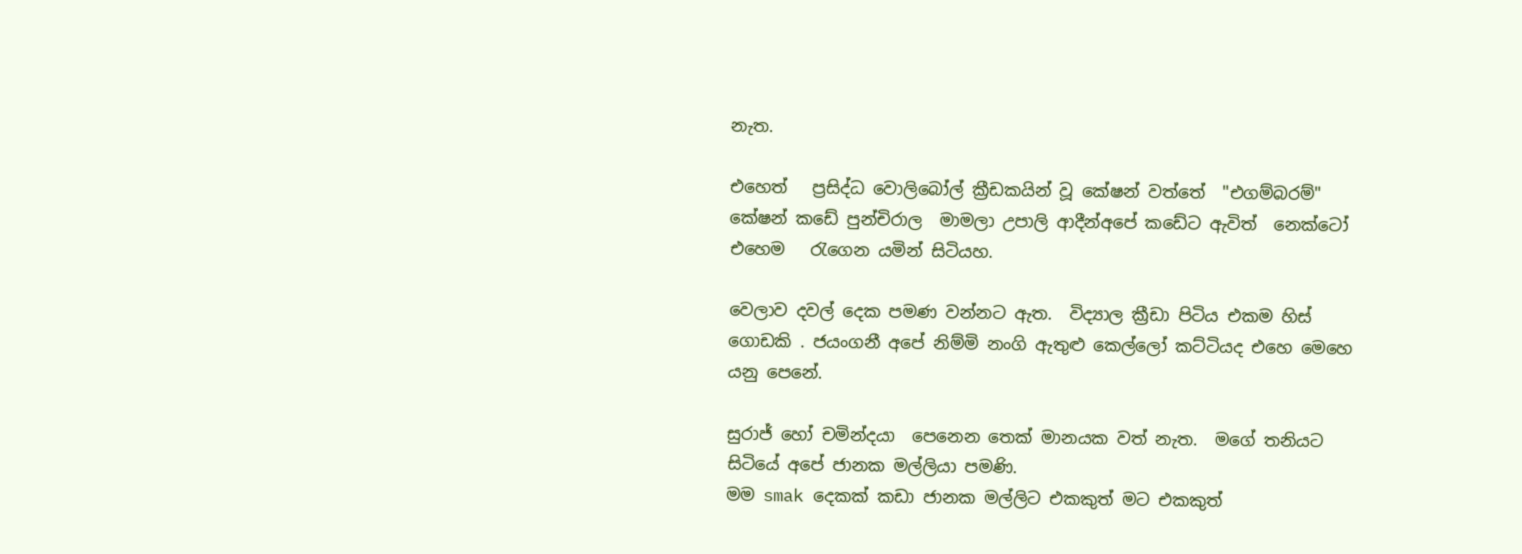නැත.

එහෙත්   ප්‍රසිද්ධ වොලිබෝල් ක්‍රීඩකයින් වූ කේෂන් වත්තේ  "එගම්බරම්"  කේෂන් කඩේ පුන්චිරාල  මාමලා උපාලි ආදීන්අපේ කඩේට ඇවිත්  නෙක්ටෝ  එහෙම   රැගෙන යමින් සිටියහ.

වෙලාව දවල් දෙක පමණ වන්නට ඇත.  විද්‍යාල ක්‍රීඩා පිටිය එකම හිස් ගොඩකි . ජයංගනී අපේ නිම්මි නංගි ඇතුළු කෙල්ලෝ කට්ටියද එහෙ මෙහෙ යනු පෙනේ.

සුරාජ් හෝ චමින්දයා  පෙනෙන තෙක් මානයක වත් නැත.  මගේ තනියට සිටියේ අපේ ජානක මල්ලියා පමණි.
මම smak දෙකක් කඩා ජානක මල්ලිට එකකුත් මට එකකුත්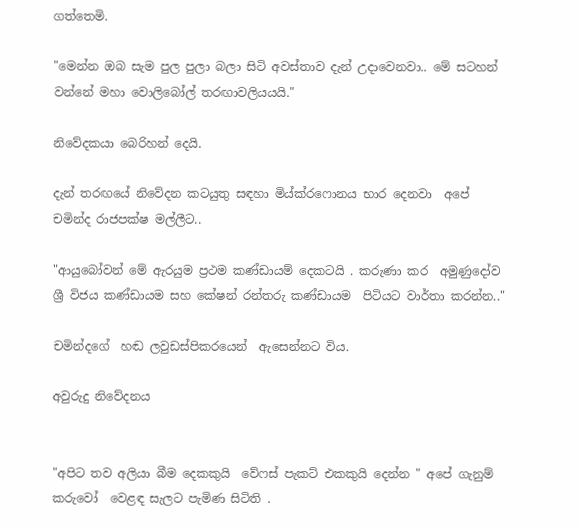ගත්තෙමි.

"මෙන්න ඔබ සැම පුල පුලා බලා සිටි අවස්තාව දැන් උදාවෙනවා.. මේ සටහන් වන්නේ මහා වොලිබෝල් තරඟාවලියයයි."

නිවේදකයා බෙරිහන් දෙයි.

දැන් තරඟයේ නිවේදන කටයුතු සඳහා මිය්ක්රෆොනය භාර දෙනවා  අපේ චමින්ද රාජපක්ෂ මල්ලීට..

"ආයුබෝවන් මේ ඇරයුම ප්‍රථම කණ්ඩායම් දෙකටයි . කරුණා කර  අමුණුදෝව ශ්‍රී විජය කණ්ඩායම සහ කේෂන් රන්තරු කණ්ඩායම  පිටියට වාර්තා කරන්න.."

චමින්දගේ  හඬ ලවුඩස්පිකරයෙන්  ඇසෙන්නට විය.

අවුරුදු නිවේදනය


"අපිට තව අලියා බීම දෙකකුයි  වේෆස් පැකට් එකකුයි දෙන්න " අපේ ගැනුම් කරුවෝ  වෙළඳ සැලට පැමිණ සිටිති .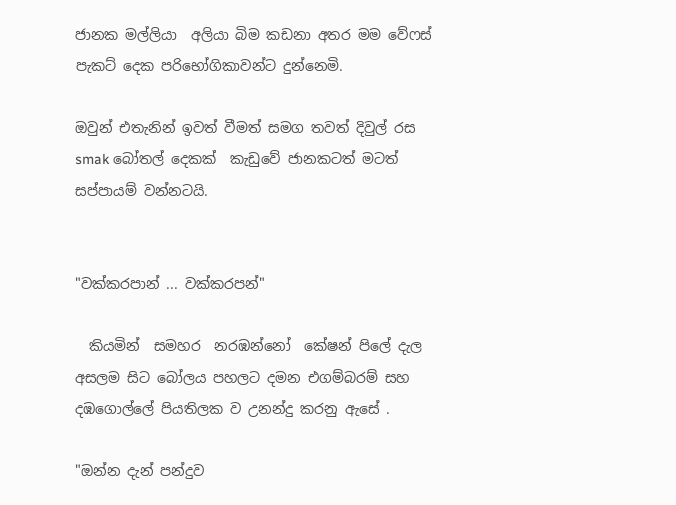ජානක මල්ලියා  අලියා බිම කඩනා අතර මම වේෆස් පැකට් දෙක පරිභෝගිකාවන්ට දුන්නෙමි.

ඔවුන් එතැනින් ඉවත් වීමත් සමග තවත් දිවුල් රස smak බෝතල් දෙකක්  කැඩුවේ ජානකටත් මටත් සප්පායම් වන්නටයි.


"වක්කරපාන් ... වක්කරපන්"

  කියමින්  සමහර  නරඹන්නෝ  කේෂන් පිලේ දැල අසලම සිට බෝලය පහලට දමන එගම්බරම් සහ දඹගොල්ලේ පියතිලක ව උනන්දු කරනු ඇසේ .

"ඔන්න දැන් පන්දුව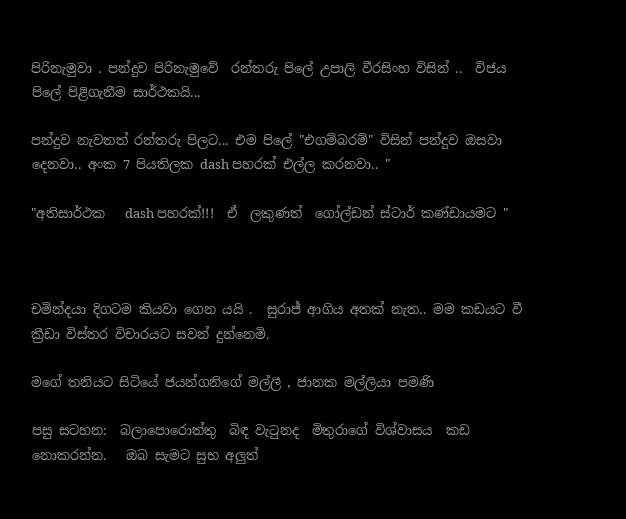පිරිනැමුවා . පන්දුව පිරිනැමුවේ  රන්තරු පිලේ උපාලි වීරසිංහ විසින් ..  විජය පිලේ පිළිගැනීම සාර්ථකයි...

පන්දුව නැවතත් රන්තරු පිලට... එම පිලේ "එගම්බරම්" විසින් පන්දුව ඔසවා දෙනවා.. අංක 7 පියතිලක dash පහරක් එල්ල කරනවා.. "

"අතිසාර්ථක   dash පහරක්!!!  ඒ  ලකුණත්  ගෝල්ඩන් ස්ටාර් කණ්ඩායමට "



චමින්දයා දිගටම කියවා ගෙන යයි .  සුරාජ් ආගිය අතක් නැත.. මම කඩයට වී ක්‍රීඩා විස්තර විචාරයට සවන් දුන්නෙමි.

මගේ තනියට සිටියේ ජයන්ගනිගේ මල්ලී , ජානක මල්ලියා පමණි

පසු සටහන:  බලාපොරොත්තු  බිඳ වැටුනද  මිතුරාගේ විශ්වාසය  කඩ නොකරන්න.   ඔබ සැමට සුභ අලුත්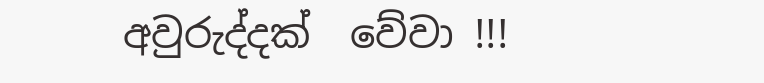අවුරුද්දක්  වේවා !!!